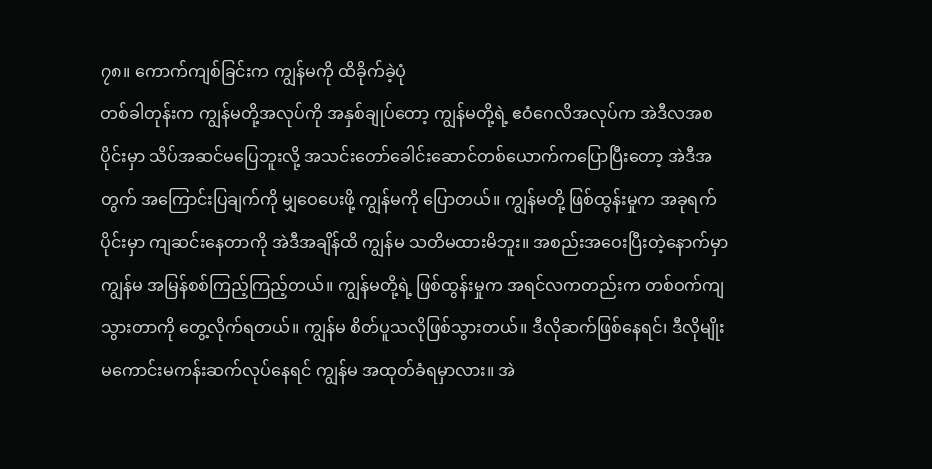၇၈။ ကောက်ကျစ်ခြင်းက ကျွန်မကို ထိခိုက်ခဲ့ပုံ
တစ်ခါတုန်းက ကျွန်မတို့အလုပ်ကို အနှစ်ချုပ်တော့ ကျွန်မတို့ရဲ့ ဧဝံဂေလိအလုပ်က အဲဒီလအစပိုင်းမှာ သိပ်အဆင်မပြေဘူးလို့ အသင်းတော်ခေါင်းဆောင်တစ်ယောက်ကပြောပြီးတော့ အဲဒီအတွက် အကြောင်းပြချက်ကို မျှဝေပေးဖို့ ကျွန်မကို ပြောတယ်။ ကျွန်မတို့ ဖြစ်ထွန်းမှုက အခုရက်ပိုင်းမှာ ကျဆင်းနေတာကို အဲဒီအချိန်ထိ ကျွန်မ သတိမထားမိဘူး။ အစည်းအဝေးပြီးတဲ့နောက်မှာ ကျွန်မ အမြန်စစ်ကြည့်ကြည့်တယ်။ ကျွန်မတို့ရဲ့ ဖြစ်ထွန်းမှုက အရင်လကတည်းက တစ်ဝက်ကျသွားတာကို တွေ့လိုက်ရတယ်။ ကျွန်မ စိတ်ပူသလိုဖြစ်သွားတယ်။ ဒီလိုဆက်ဖြစ်နေရင်၊ ဒီလိုမျိုး မကောင်းမကန်းဆက်လုပ်နေရင် ကျွန်မ အထုတ်ခံရမှာလား။ အဲ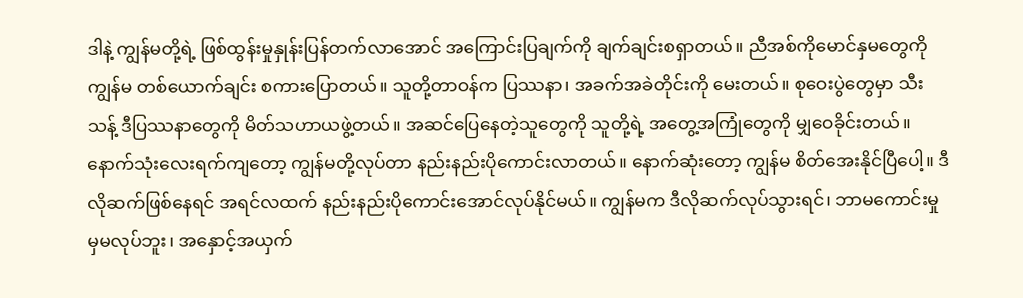ဒါနဲ့ ကျွန်မတို့ရဲ့ ဖြစ်ထွန်းမှုနှုန်းပြန်တက်လာအောင် အကြောင်းပြချက်ကို ချက်ချင်းစရှာတယ်။ ညီအစ်ကိုမောင်နှမတွေကို ကျွန်မ တစ်ယောက်ချင်း စကားပြောတယ်။ သူတို့တာဝန်က ပြဿနာ၊ အခက်အခဲတိုင်းကို မေးတယ်။ စုဝေးပွဲတွေမှာ သီးသန့် ဒီပြဿနာတွေကို မိတ်သဟာယဖွဲ့တယ်။ အဆင်ပြေနေတဲ့သူတွေကို သူတို့ရဲ့ အတွေ့အကြုံတွေကို မျှဝေခိုင်းတယ်။ နောက်သုံးလေးရက်ကျတော့ ကျွန်မတို့လုပ်တာ နည်းနည်းပိုကောင်းလာတယ်။ နောက်ဆုံးတော့ ကျွန်မ စိတ်အေးနိုင်ပြီပေါ့။ ဒီလိုဆက်ဖြစ်နေရင် အရင်လထက် နည်းနည်းပိုကောင်းအောင်လုပ်နိုင်မယ်။ ကျွန်မက ဒီလိုဆက်လုပ်သွားရင်၊ ဘာမကောင်းမှုမှမလုပ်ဘူး၊ အနှောင့်အယှက်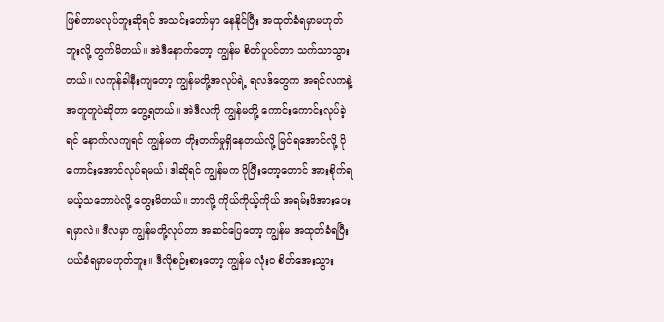ဖြစ်တာမလုပ်ဘူးဆိုရင် အသင်းတော်မှာ နေနိုင်ပြီး အထုတ်ခံရမှာမဟုတ်ဘူးလို့ တွက်မိတယ်။ အဲဒီနောက်တော့ ကျွန်မ စိတ်ပူပင်တာ သက်သာသွားတယ်။ လကုန်ခါနီးကျတော့ ကျွန်မတို့အလုပ်ရဲ့ ရလဒ်တွေက အရင်လကနဲ့ အတူတူပဲဆိုတာ တွေ့ရတယ်။ အဲဒီလကို ကျွန်မတို့ ကောင်းကောင်းလုပ်ခဲ့ရင် နောက်လကျရင် ကျွန်မက တိုးတက်မှုရှိနေတယ်လို့ မြင်ရအောင်လို့ ပိုကောင်းအောင်လုပ်ရမယ်၊ ဒါဆိုရင် ကျွန်မက ပိုပြီးတော့တောင် အားစိုက်ရမယ့်သဘောပဲလို့ တွေးမိတယ်။ ဘာလို့ ကိုယ်ကိုယ့်ကိုယ် အရမ်းဖိအားပေးရမှာလဲ။ ဒီလမှာ ကျွန်မတို့လုပ်တာ အဆင်ပြေတော့ ကျွန်မ အထုတ်ခံရပြီး ပယ်ခံရမှာမဟုတ်ဘူး။ ဒီလိုစဉ်းစားတော့ ကျွန်မ လုံးဝ စိတ်အေးသွား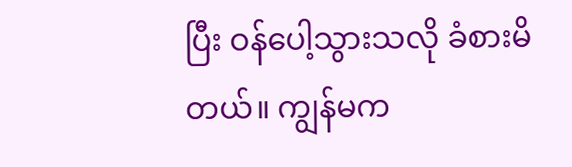ပြီး ဝန်ပေါ့သွားသလို ခံစားမိတယ်။ ကျွန်မက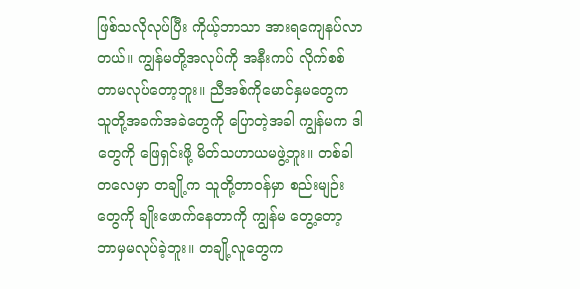ဖြစ်သလိုလုပ်ပြီး ကိုယ့်ဘာသာ အားရကျေနပ်လာတယ်။ ကျွန်မတို့အလုပ်ကို အနီးကပ် လိုက်စစ်တာမလုပ်တော့ဘူး။ ညီအစ်ကိုမောင်နှမတွေက သူတို့အခက်အခဲတွေကို ပြောတဲ့အခါ ကျွန်မက ဒါတွေကို ဖြေရှင်းဖို့ မိတ်သဟာယမဖွဲ့ဘူး။ တစ်ခါတလေမှာ တချို့က သူတို့တာဝန်မှာ စည်းမျဉ်းတွေကို ချိုးဖောက်နေတာကို ကျွန်မ တွေ့တော့ ဘာမှမလုပ်ခဲ့ဘူး။ တချို့လူတွေက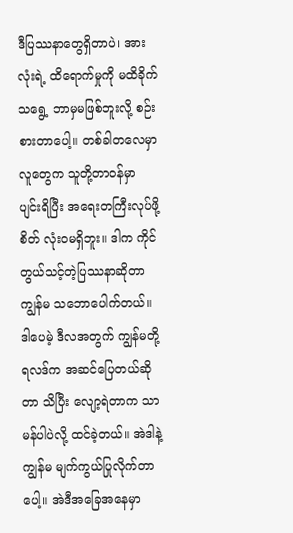ဒီပြဿနာတွေရှိတာပဲ၊ အားလုံးရဲ့ ထိရောက်မှုကို မထိခိုက်သရွေ့ ဘာမှမဖြစ်ဘူးလို့ စဉ်းစားတာပေါ့။ တစ်ခါတလေမှာ လူတွေက သူတို့တာဝန်မှာ ပျင်းရိပြီး အရေးတကြီးလုပ်ဖို့ စိတ် လုံးဝမရှိဘူး။ ဒါက ကိုင်တွယ်သင့်တဲ့ပြဿနာဆိုတာ ကျွန်မ သဘောပေါက်တယ်။ ဒါပေမဲ့ ဒီလအတွက် ကျွန်မတို့ရလဒ်က အဆင်ပြေတယ်ဆိုတာ သိပြီး လျော့ရဲတာက သာမန်ပါပဲလို့ ထင်ခဲ့တယ်။ အဲဒါနဲ့ ကျွန်မ မျက်ကွယ်ပြုလိုက်တာပေါ့။ အဲဒီအခြေအနေမှာ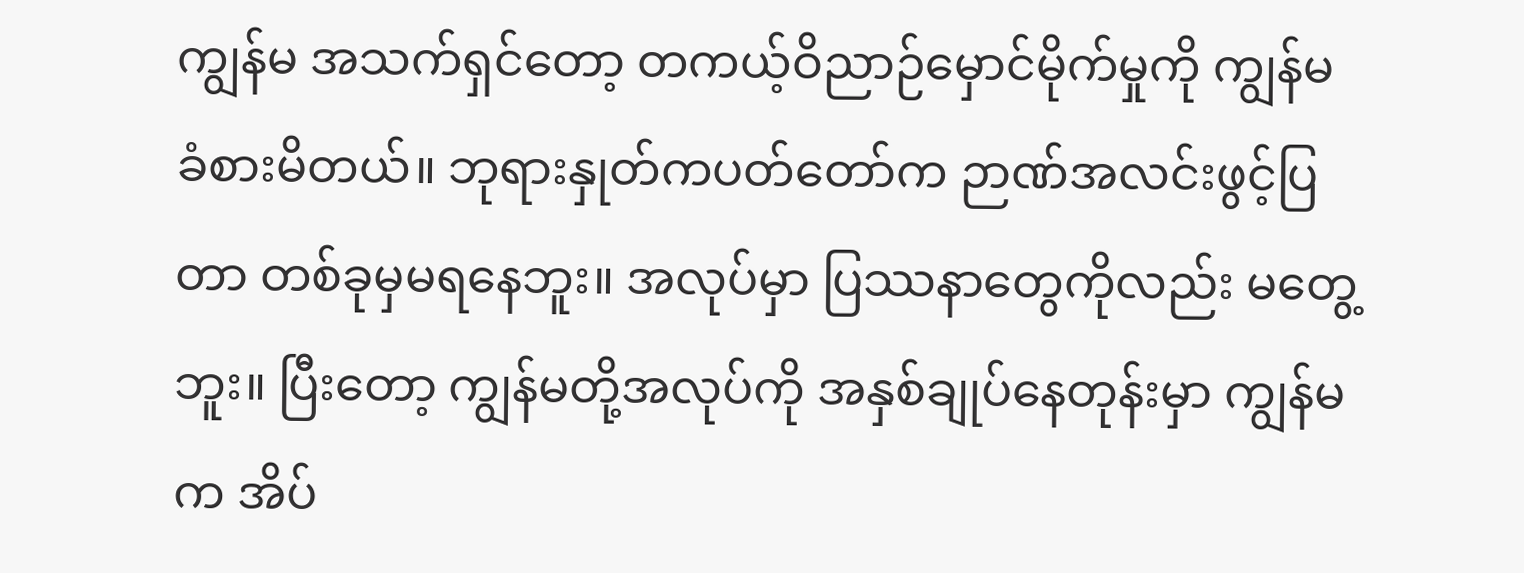ကျွန်မ အသက်ရှင်တော့ တကယ့်ဝိညာဉ်မှောင်မိုက်မှုကို ကျွန်မ ခံစားမိတယ်။ ဘုရားနှုတ်ကပတ်တော်က ဉာဏ်အလင်းဖွင့်ပြတာ တစ်ခုမှမရနေဘူး။ အလုပ်မှာ ပြဿနာတွေကိုလည်း မတွေ့ဘူး။ ပြီးတော့ ကျွန်မတို့အလုပ်ကို အနှစ်ချုပ်နေတုန်းမှာ ကျွန်မက အိပ်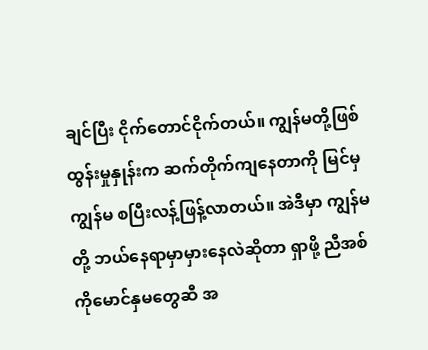ချင်ပြီး ငိုက်တောင်ငိုက်တယ်။ ကျွန်မတို့ဖြစ်ထွန်းမှုနှုန်းက ဆက်တိုက်ကျနေတာကို မြင်မှ ကျွန်မ စပြီးလန့်ဖြန့်လာတယ်။ အဲဒီမှာ ကျွန်မတို့ ဘယ်နေရာမှာမှားနေလဲဆိုတာ ရှာဖို့ ညီအစ်ကိုမောင်နှမတွေဆီ အ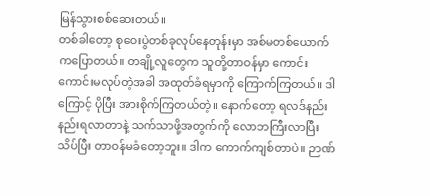မြန်သွားစစ်ဆေးတယ်။
တစ်ခါတော့ စုဝေးပွဲတစ်ခုလုပ်နေတုန်းမှာ အစ်မတစ်ယောက်ကပြောတယ်။ တချို့လူတွေက သူတို့တာဝန်မှာ ကောင်းကောင်းမလုပ်တဲ့အခါ အထုတ်ခံရမှာကို ကြောက်ကြတယ်။ ဒါကြောင့် ပိုပြီး အားစိုက်ကြတယ်တဲ့။ နောက်တော့ ရလဒ်နည်းနည်းရလာတာနဲ့ သက်သာဖို့အတွက်ကို လောဘကြီးလာပြီး သိပ်ပြီး တာဝန်မခံတော့ဘူး။ ဒါက ကောက်ကျစ်တာပဲ။ ဉာဏ်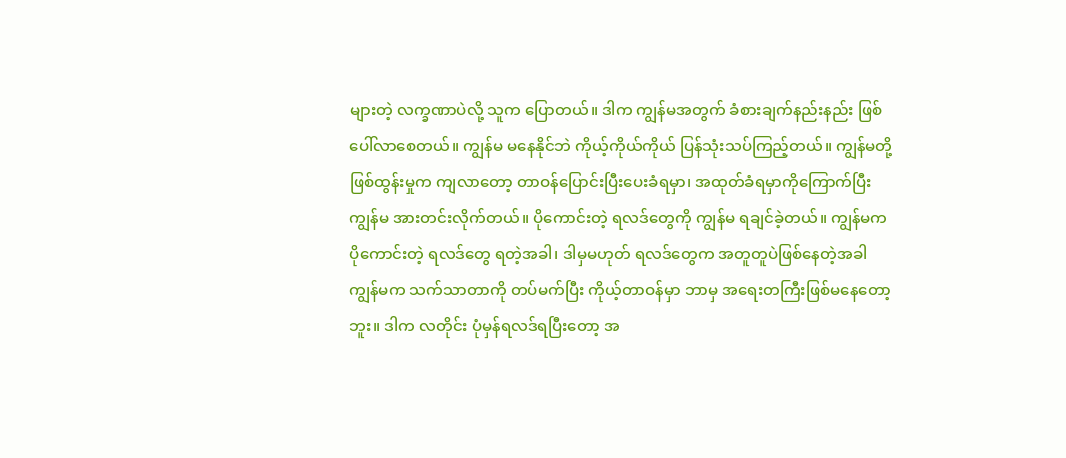များတဲ့ လက္ခဏာပဲလို့ သူက ပြောတယ်။ ဒါက ကျွန်မအတွက် ခံစားချက်နည်းနည်း ဖြစ်ပေါ်လာစေတယ်။ ကျွန်မ မနေနိုင်ဘဲ ကိုယ့်ကိုယ်ကိုယ် ပြန်သုံးသပ်ကြည့်တယ်။ ကျွန်မတို့ ဖြစ်ထွန်းမှုက ကျလာတော့ တာဝန်ပြောင်းပြီးပေးခံရမှာ၊ အထုတ်ခံရမှာကိုကြောက်ပြီး ကျွန်မ အားတင်းလိုက်တယ်။ ပိုကောင်းတဲ့ ရလဒ်တွေကို ကျွန်မ ရချင်ခဲ့တယ်။ ကျွန်မက ပိုကောင်းတဲ့ ရလဒ်တွေ ရတဲ့အခါ၊ ဒါမှမဟုတ် ရလဒ်တွေက အတူတူပဲဖြစ်နေတဲ့အခါ ကျွန်မက သက်သာတာကို တပ်မက်ပြီး ကိုယ့်တာဝန်မှာ ဘာမှ အရေးတကြီးဖြစ်မနေတော့ဘူး။ ဒါက လတိုင်း ပုံမှန်ရလဒ်ရပြီးတော့ အ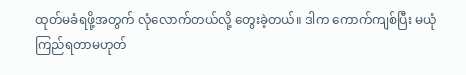ထုတ်မခံရဖို့အတွက် လုံလောက်တယ်လို့ တွေးခဲ့တယ်။ ဒါက ကောက်ကျစ်ပြီး မယုံကြည်ရတာမဟုတ်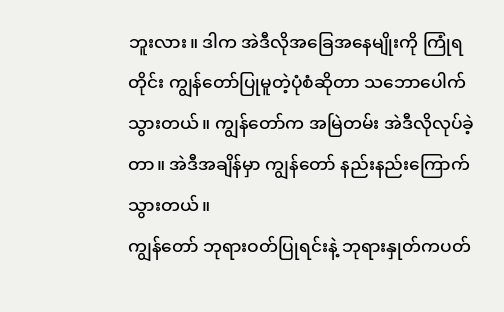ဘူးလား။ ဒါက အဲဒီလိုအခြေအနေမျိုးကို ကြုံရတိုင်း ကျွန်တော်ပြုမူတဲ့ပုံစံဆိုတာ သဘောပေါက်သွားတယ်။ ကျွန်တော်က အမြဲတမ်း အဲဒီလိုလုပ်ခဲ့တာ။ အဲဒီအချိန်မှာ ကျွန်တော် နည်းနည်းကြောက်သွားတယ်။
ကျွန်တော် ဘုရားဝတ်ပြုရင်းနဲ့ ဘုရားနှုတ်ကပတ်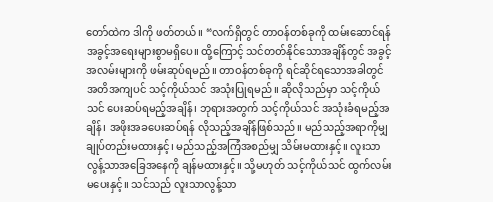တော်ထဲက ဒါကို ဖတ်တယ်။ “လက်ရှိတွင် တာဝန်တစ်ခုကို ထမ်းဆောင်ရန် အခွင့်အရေးများစွာမရှိပေ။ ထို့ကြောင့် သင်တတ်နိုင်သောအချိန်တွင် အခွင့်အလမ်းများကို ဖမ်းဆုပ်ရမည်။ တာဝန်တစ်ခုကို ရင်ဆိုင်ရသောအခါတွင် အတိအကျပင် သင့်ကိုယ်သင် အသုံးပြုရမည်။ ဆိုလိုသည်မှာ သင့်ကိုယ်သင် ပေးဆပ်ရမည့်အချိန်၊ ဘုရားအတွက် သင့်ကိုယ်သင် အသုံးခံရမည့်အချိန်၊ အဖိုးအခပေးဆပ်ရန် လိုသည့်အချိန်ဖြစ်သည်။ မည်သည့်အရာကိုမျှ ချုပ်တည်းမထားနှင့်၊ မည်သည့်အကြံအစည်မျှ သိမ်းမထားနှင့်။ လူးသာလွန့်သာအခြေအနေကို ချန်မထားနှင့်။ သို့မဟုတ် သင့်ကိုယ်သင် ထွက်လမ်း မပေးနှင့်။ သင်သည် လူးသာလွန့်သာ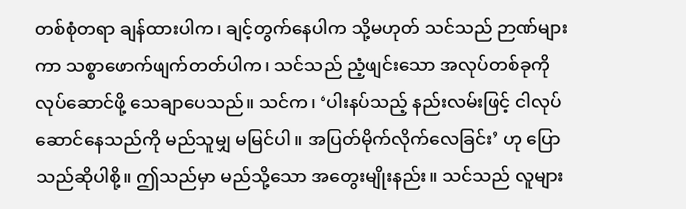တစ်စုံတရာ ချန်ထားပါက၊ ချင့်တွက်နေပါက သို့မဟုတ် သင်သည် ဉာဏ်များကာ သစ္စာဖောက်ဖျက်တတ်ပါက၊ သင်သည် ညံ့ဖျင်းသော အလုပ်တစ်ခုကို လုပ်ဆောင်ဖို့ သေချာပေသည်။ သင်က၊ ‘ပါးနပ်သည့် နည်းလမ်းဖြင့် ငါလုပ်ဆောင်နေသည်ကို မည်သူမျှ မမြင်ပါ။ အပြတ်မိုက်လိုက်လေခြင်း’ ဟု ပြောသည်ဆိုပါစို့။ ဤသည်မှာ မည်သို့သော အတွေးမျိုးနည်း။ သင်သည် လူများ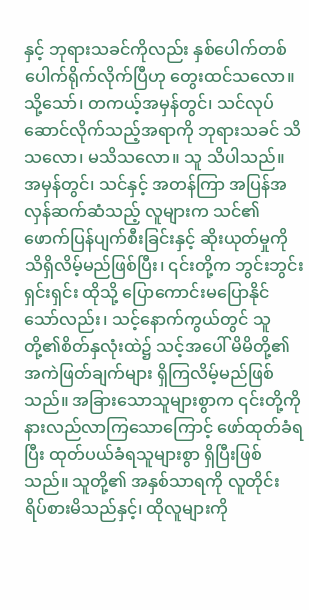နှင့် ဘုရားသခင်ကိုလည်း နှစ်ပေါက်တစ်ပေါက်ရိုက်လိုက်ပြီဟု တွေးထင်သလော။ သို့သော်၊ တကယ့်အမှန်တွင်၊ သင်လုပ်ဆောင်လိုက်သည့်အရာကို ဘုရားသခင် သိသလော၊ မသိသလော။ သူ သိပါသည်။ အမှန်တွင်၊ သင်နှင့် အတန်ကြာ အပြန်အလှန်ဆက်ဆံသည့် လူများက သင်၏ ဖောက်ပြန်ပျက်စီးခြင်းနှင့် ဆိုးယုတ်မှုကို သိရှိလိမ့်မည်ဖြစ်ပြီး၊ ၎င်းတို့က ဘွင်းဘွင်းရှင်းရှင်း ထိုသို့ ပြောကောင်းမပြောနိုင်သော်လည်း၊ သင့်နောက်ကွယ်တွင် သူတို့၏စိတ်နှလုံးထဲ၌ သင့်အပေါ် မိမိတို့၏ အကဲဖြတ်ချက်များ ရှိကြလိမ့်မည်ဖြစ်သည်။ အခြားသောသူများစွာက ၎င်းတို့ကို နားလည်လာကြသောကြောင့် ဖော်ထုတ်ခံရပြီး ထုတ်ပယ်ခံရသူများစွာ ရှိပြီးဖြစ်သည်။ သူတို့၏ အနှစ်သာရကို လူတိုင်း ရိပ်စားမိသည်နှင့်၊ ထိုလူများကို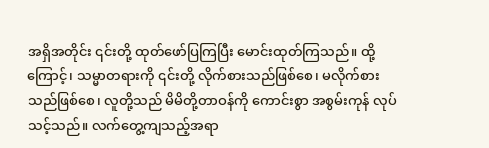အရှိအတိုင်း ၎င်းတို့ ထုတ်ဖော်ပြကြပြီး မောင်းထုတ်ကြသည်။ ထို့ကြောင့်၊ သမ္မာတရားကို ၎င်းတို့ လိုက်စားသည်ဖြစ်စေ၊ မလိုက်စားသည်ဖြစ်စေ၊ လူတို့သည် မိမိတို့တာဝန်ကို ကောင်းစွာ အစွမ်းကုန် လုပ်သင့်သည်။ လက်တွေ့ကျသည့်အရာ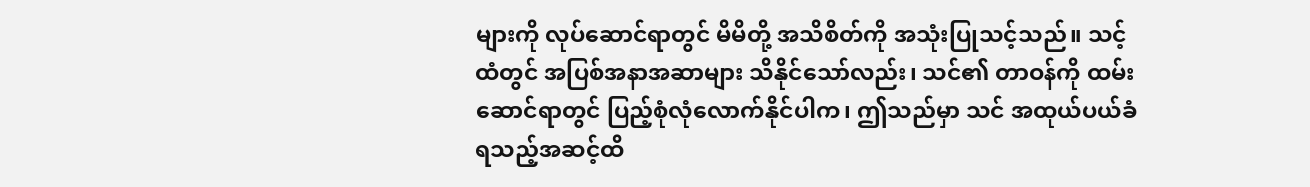များကို လုပ်ဆောင်ရာတွင် မိမိတို့ အသိစိတ်ကို အသုံးပြုသင့်သည်။ သင့်ထံတွင် အပြစ်အနာအဆာများ သိနိုင်သော်လည်း၊ သင်၏ တာဝန်ကို ထမ်းဆောင်ရာတွင် ပြည့်စုံလုံလောက်နိုင်ပါက၊ ဤသည်မှာ သင် အထုယ်ပယ်ခံရသည့်အဆင့်ထိ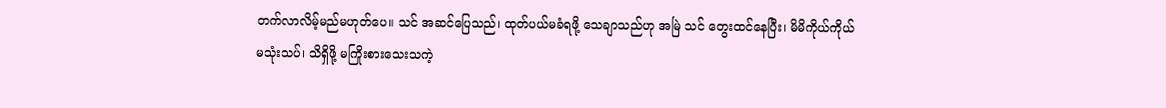တက်လာလိမ့်မည်မဟုတ်ပေ။ သင် အဆင်ပြေသည်၊ ထုတ်ပယ်မခံရဖို့ သေချာသည်ဟု အမြဲ သင် တွေးထင်နေပြီး၊ မိမိကိုယ်ကိုယ် မသုံးသပ်၊ သိရှိဖို့ မကြိုးစားသေးသကဲ့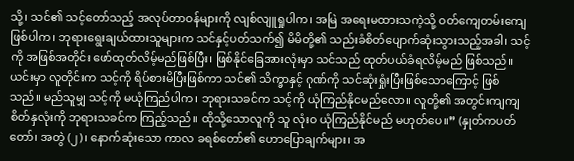သို့၊ သင်၏ သင့်တော်သည့် အလုပ်တာဝန်များကို လျစ်လျူရှုပါက၊ အမြဲ အရေးမထားသကဲ့သို့ ဝတ်ကျေတမ်းကျေဖြစ်ပါက၊ ဘုရားရွေးချယ်ထားသူများက သင်နှင့်ပတ်သက်၍ မိမိတို့၏ သည်းခံစိတ်ပျောက်ဆုံးသွားသည့်အခါ၊ သင့်ကို အဖြစ်အတိုင်း ဖော်ထုတ်လိမ့်မည်ဖြစ်ပြီး၊ ဖြစ်နိုင်ခြေအားလုံးမှာ သင်သည် ထုတ်ပယ်ခံရလိမ့်မည် ဖြစ်သည်။ ယင်းမှာ လူတိုင်းက သင့်ကို ရိပ်စားမိပြီးဖြစ်ကာ သင်၏ သိက္ခာနှင့် ဂုဏ်ကို သင်ဆုံးရှုံးပြီးဖြစ်သောကြောင့် ဖြစ်သည်။ မည်သူမျှ သင့်ကို မယုံကြည်ပါက၊ ဘုရားသခင်က သင့်ကို ယုံကြည်နိုငမည်လော။ လူတို့၏ အတွင်းကျကျ စိတ်နှလုံးကို ဘုရားသခင်က ကြည့်သည်။ ထိုသို့သောလူကို သူ လုံးဝ ယုံကြည်နိုင်မည် မဟုတ်ပေ။” (နှုတ်ကပတ်တော်၊ အတွဲ (၂)၊ နောက်ဆုံးသော ကာလ ခရစ်တော်၏ ဟောပြောချက်များ၊ အ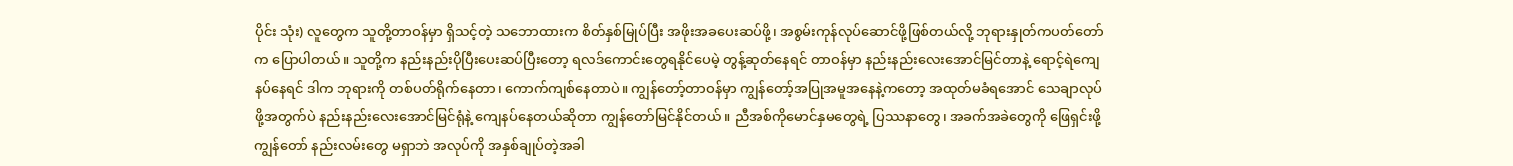ပိုင်း သုံး) လူတွေက သူတို့တာဝန်မှာ ရှိသင့်တဲ့ သဘောထားက စိတ်နှစ်မြုပ်ပြီး အဖိုးအခပေးဆပ်ဖို့၊ အစွမ်းကုန်လုပ်ဆောင်ဖို့ဖြစ်တယ်လို့ ဘုရားနှုတ်ကပတ်တော်က ပြောပါတယ်။ သူတို့က နည်းနည်းပိုပြီးပေးဆပ်ပြီးတော့ ရလဒ်ကောင်းတွေရနိုင်ပေမဲ့ တွန့်ဆုတ်နေရင် တာဝန်မှာ နည်းနည်းလေးအောင်မြင်တာနဲ့ ရောင့်ရဲကျေနပ်နေရင် ဒါက ဘုရားကို တစ်ပတ်ရိုက်နေတာ၊ ကောက်ကျစ်နေတာပဲ။ ကျွန်တော့်တာဝန်မှာ ကျွန်တော့်အပြုအမူအနေနဲ့ကတော့ အထုတ်မခံရအောင် သေချာလုပ်ဖို့အတွက်ပဲ နည်းနည်းလေးအောင်မြင်ရုံနဲ့ ကျေနပ်နေတယ်ဆိုတာ ကျွန်တော်မြင်နိုင်တယ်။ ညီအစ်ကိုမောင်နှမတွေရဲ့ ပြဿနာတွေ၊ အခက်အခဲတွေကို ဖြေရှင်းဖို့ ကျွန်တော် နည်းလမ်းတွေ မရှာဘဲ အလုပ်ကို အနှစ်ချုပ်တဲ့အခါ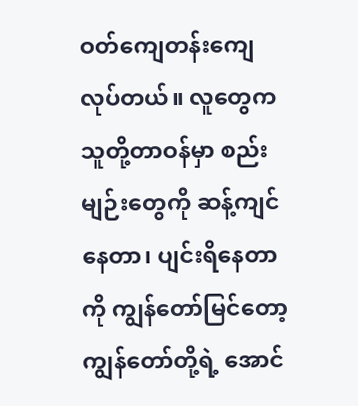ဝတ်ကျေတန်းကျေလုပ်တယ်။ လူတွေက သူတို့တာဝန်မှာ စည်းမျဉ်းတွေကို ဆန့်ကျင်နေတာ၊ ပျင်းရိနေတာကို ကျွန်တော်မြင်တော့ ကျွန်တော်တို့ရဲ့ အောင်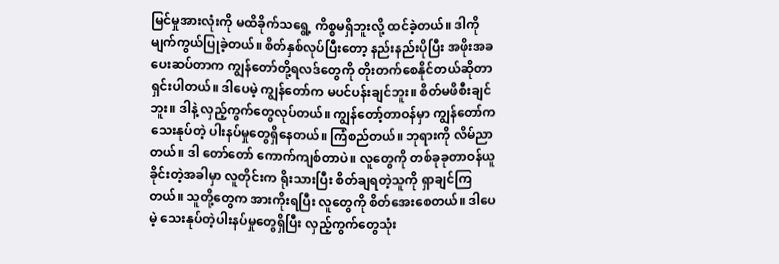မြင်မှုအားလုံးကို မထိခိုက်သရွေ့ ကိစ္စမရှိဘူးလို့ ထင်ခဲ့တယ်။ ဒါကို မျက်ကွယ်ပြုခဲ့တယ်။ စိတ်နှစ်လုပ်ပြီးတော့ နည်းနည်းပိုပြီး အဖိုးအခပေးဆပ်တာက ကျွန်တော်တို့ရလဒ်တွေကို တိုးတက်စေနိုင်တယ်ဆိုတာ ရှင်းပါတယ်။ ဒါပေမဲ့ ကျွန်တော်က မပင်ပန်းချင်ဘူး။ စိတ်မဖိစီးချင်ဘူး။ ဒါနဲ့ လှည့်ကွက်တွေလုပ်တယ်။ ကျွန်တော့်တာဝန်မှာ ကျွန်တော်က သေးနုပ်တဲ့ ပါးနပ်မှုတွေရှိနေတယ်။ ကြံစည်တယ်။ ဘုရားကို လိမ်ညာတယ်။ ဒါ တော်တော် ကောက်ကျစ်တာပဲ။ လူတွေကို တစ်ခုခုတာဝန်ယူခိုင်းတဲ့အခါမှာ လူတိုင်းက ရိုးသားပြီး စိတ်ချရတဲ့သူကို ရှာချင်ကြတယ်။ သူတို့တွေက အားကိုးရပြီး လူတွေကို စိတ်အေးစေတယ်။ ဒါပေမဲ့ သေးနုပ်တဲ့ပါးနပ်မှုတွေရှိပြီး လှည့်ကွက်တွေသုံး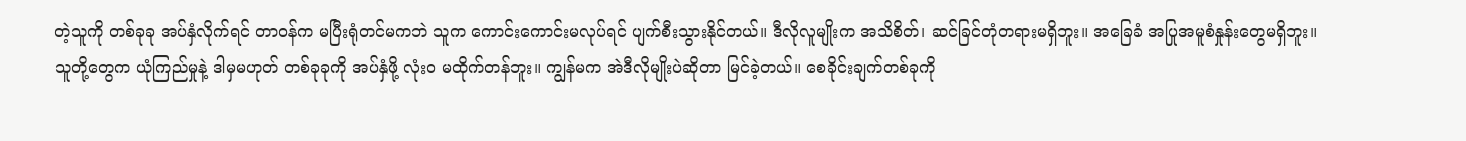တဲ့သူကို တစ်ခုခု အပ်နှံလိုက်ရင် တာဝန်က မပြီးရုံတင်မကဘဲ သူက ကောင်းကောင်းမလုပ်ရင် ပျက်စီးသွားနိုင်တယ်။ ဒီလိုလူမျိုးက အသိစိတ်၊ ဆင်ခြင်တုံတရားမရှိဘူး။ အခြေခံ အပြုအမူစံနှုန်းတွေမရှိဘူး။ သူတို့တွေက ယုံကြည်မှုနဲ့ ဒါမှမဟုတ် တစ်ခုခုကို အပ်နှံဖို့ လုံးဝ မထိုက်တန်ဘူး။ ကျွန်မက အဲဒီလိုမျိုးပဲဆိုတာ မြင်ခဲ့တယ်။ စေခိုင်းချက်တစ်ခုကို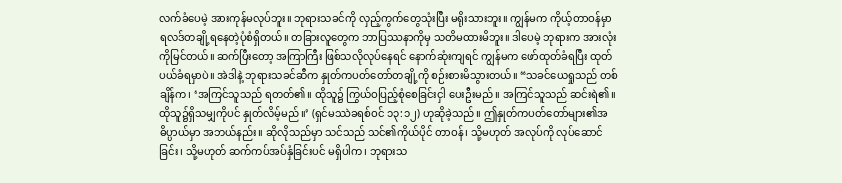လက်ခံပေမဲ့ အားကုန်မလုပ်ဘူး။ ဘုရားသခင်ကို လှည့်ကွက်တွေသုံးပြီး မရိုးသားဘူး။ ကျွန်မက ကိုယ့်တာဝန်မှာ ရလဒ်တချို့ရနေတဲ့ပုံစံရှိတယ်။ တခြားလူတွေက ဘာပြဿနာကိုမှ သတိမထားမိဘူး။ ဒါပေမဲ့ ဘုရားက အားလုံးကိုမြင်တယ်။ ဆက်ပြီးတော့ အကြာကြီး ဖြစ်သလိုလုပ်နေရင် နောက်ဆုံးကျရင် ကျွန်မက ဖော်ထုတ်ခံရပြီး ထုတ်ပယ်ခံရမှာပဲ။ အဲဒါနဲ့ ဘုရားသခင်ဆီက နှုတ်ကပတ်တော်တချို့ကို စဉ်းစားမိသွားတယ်။ “သခင်ယေရှုသည် တစ်ချိန်က၊ ‘အကြင်သူသည် ရတတ်၏။ ထိုသူ၌ ကြွယ်ဝပြည့်စုံစေခြင်းငှါ ပေးဦးမည်။ အကြင်သူသည် ဆင်းရဲ၏။ ထိုသူ၌ရှိသမျှကိုပင် နှုတ်လိမ့်မည်။’ (ရှင်မဿဲခရစ်ဝင် ၁၃:၁၂) ဟုဆိုခဲ့သည်။ ဤနှုတ်ကပတ်တော်များ၏အဓိပ္ပာယ်မှာ အဘယ်နည်း။ ဆိုလိုသည်မှာ သင်သည် သင်၏ကိုယ်ပိုင် တာဝန်၊ သို့မဟုတ် အလုပ်ကို လုပ်ဆောင်ခြင်း၊ သို့မဟုတ် ဆက်ကပ်အပ်နှံခြင်းပင် မရှိပါက၊ ဘုရားသ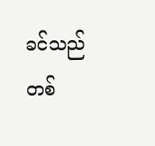ခင်သည် တစ်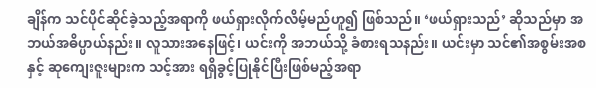ချိန်က သင်ပိုင်ဆိုင်ခဲ့သည့်အရာကို ဖယ်ရှားလိုက်လိမ့်မည်ဟူ၍ ဖြစ်သည်။ ‘ဖယ်ရှားသည်’ ဆိုသည်မှာ အဘယ်အဓိပ္ပာယ်နည်း။ လူသားအနေဖြင့်၊ ယင်းကို အဘယ်သို့ ခံစားရသနည်း။ ယင်းမှာ သင်၏အစွမ်းအစနှင့် ဆုကျေးဇူးများက သင့်အား ရရှိခွင့်ပြုနိုင်ပြီးဖြစ်မည့်အရာ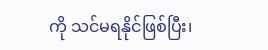ကို သင်မရနိုင်ဖြစ်ပြီး၊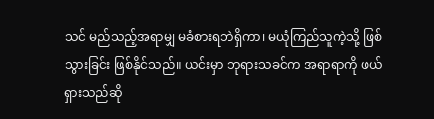သင် မည်သည့်အရာမျှ မခံစားရဘဲရှိကာ၊ မယုံကြည်သူကဲ့သို့ ဖြစ်သွားခြင်း ဖြစ်နိုင်သည်။ ယင်းမှာ ဘုရားသခင်က အရာရာကို ဖယ်ရှားသည်ဆို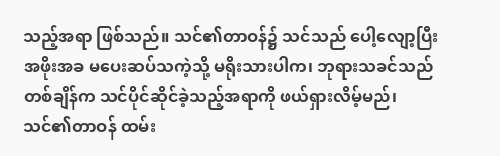သည့်အရာ ဖြစ်သည်။ သင်၏တာဝန်၌ သင်သည် ပေါ့လျော့ပြီး အဖိုးအခ မပေးဆပ်သကဲ့သို့ မရိုးသားပါက၊ ဘုရားသခင်သည် တစ်ချိန်က သင်ပိုင်ဆိုင်ခဲ့သည့်အရာကို ဖယ်ရှားလိမ့်မည်၊ သင်၏တာဝန် ထမ်း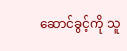ဆောင်ခွင့်ကို သူ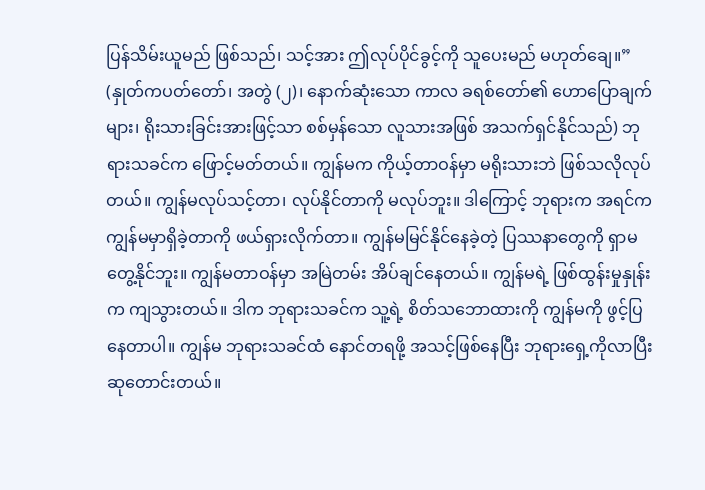ပြန်သိမ်းယူမည် ဖြစ်သည်၊ သင့်အား ဤလုပ်ပိုင်ခွင့်ကို သူပေးမည် မဟုတ်ချေ။” (နှုတ်ကပတ်တော်၊ အတွဲ (၂)၊ နောက်ဆုံးသော ကာလ ခရစ်တော်၏ ဟောပြောချက်များ၊ ရိုးသားခြင်းအားဖြင့်သာ စစ်မှန်သော လူသားအဖြစ် အသက်ရှင်နိုင်သည်) ဘုရားသခင်က ဖြောင့်မတ်တယ်။ ကျွန်မက ကိုယ့်တာဝန်မှာ မရိုးသားဘဲ ဖြစ်သလိုလုပ်တယ်။ ကျွန်မလုပ်သင့်တာ၊ လုပ်နိုင်တာကို မလုပ်ဘူး။ ဒါကြောင့် ဘုရားက အရင်က ကျွန်မမှာရှိခဲ့တာကို ဖယ်ရှားလိုက်တာ။ ကျွန်မမြင်နိုင်နေခဲ့တဲ့ ပြဿနာတွေကို ရှာမတွေ့နိုင်ဘူး။ ကျွန်မတာဝန်မှာ အမြဲတမ်း အိပ်ချင်နေတယ်။ ကျွန်မရဲ့ ဖြစ်ထွန်းမှုနှုန်းက ကျသွားတယ်။ ဒါက ဘုရားသခင်က သူ့ရဲ့ စိတ်သဘောထားကို ကျွန်မကို ဖွင့်ပြနေတာပါ။ ကျွန်မ ဘုရားသခင်ထံ နောင်တရဖို့ အသင့်ဖြစ်နေပြီး ဘုရားရှေ့ကိုလာပြီး ဆုတောင်းတယ်။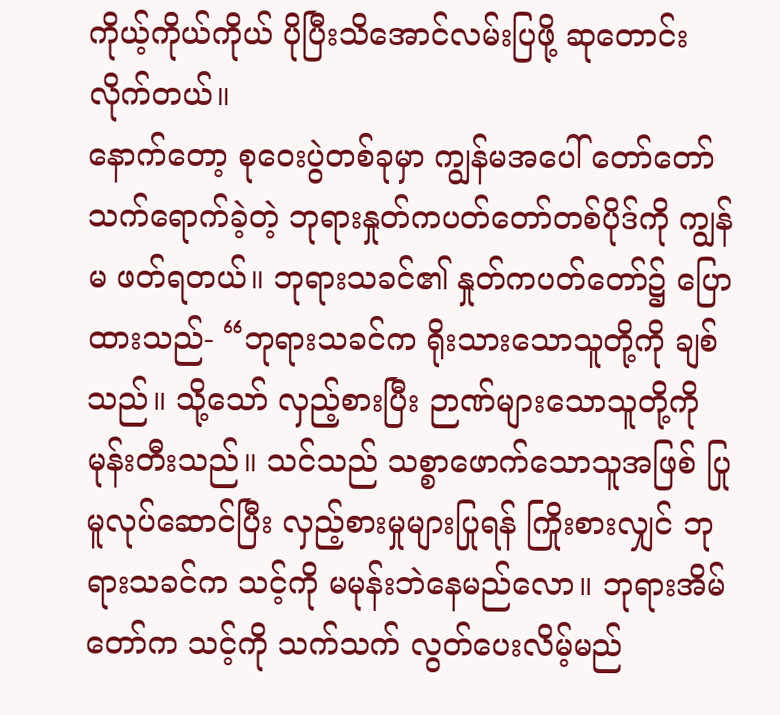ကိုယ့်ကိုယ်ကိုယ် ပိုပြီးသိအောင်လမ်းပြဖို့ ဆုတောင်းလိုက်တယ်။
နောက်တော့ စုဝေးပွဲတစ်ခုမှာ ကျွန်မအပေါ် တော်တော်သက်ရောက်ခဲ့တဲ့ ဘုရားနှုတ်ကပတ်တော်တစ်ပိုဒ်ကို ကျွန်မ ဖတ်ရတယ်။ ဘုရားသခင်၏ နှုတ်ကပတ်တော်၌ ပြောထားသည်- “ဘုရားသခင်က ရိုးသားသောသူတို့ကို ချစ်သည်။ သို့သော် လှည့်စားပြီး ဉာဏ်များသောသူတို့ကို မုန်းတီးသည်။ သင်သည် သစ္စာဖောက်သောသူအဖြစ် ပြုမူလုပ်ဆောင်ပြီး လှည့်စားမှုများပြုရန် ကြိုးစားလျှင် ဘုရားသခင်က သင့်ကို မမုန်းဘဲနေမည်လော။ ဘုရားအိမ်တော်က သင့်ကို သက်သက် လွတ်ပေးလိမ့်မည်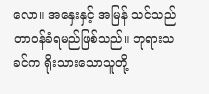လော။ အနှေးနှင့် အမြန် သင်သည် တာဝန်ခံရမည်ဖြစ်သည်။ ဘုရားသခင်က ရိုးသားသောသူတို့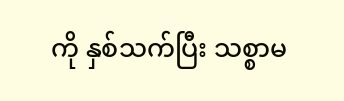ကို နှစ်သက်ပြီး သစ္စာမ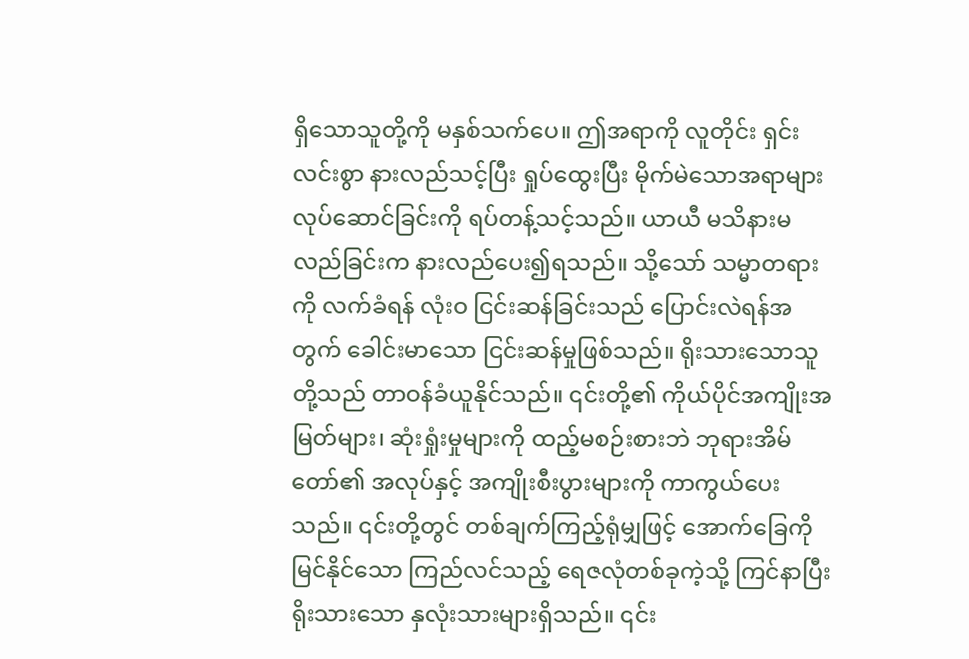ရှိသောသူတို့ကို မနှစ်သက်ပေ။ ဤအရာကို လူတိုင်း ရှင်းလင်းစွာ နားလည်သင့်ပြီး ရှုပ်ထွေးပြီး မိုက်မဲသောအရာများလုပ်ဆောင်ခြင်းကို ရပ်တန့်သင့်သည်။ ယာယီ မသိနားမလည်ခြင်းက နားလည်ပေး၍ရသည်။ သို့သော် သမ္မာတရားကို လက်ခံရန် လုံးဝ ငြင်းဆန်ခြင်းသည် ပြောင်းလဲရန်အတွက် ခေါင်းမာသော ငြင်းဆန်မှုဖြစ်သည်။ ရိုးသားသောသူတို့သည် တာဝန်ခံယူနိုင်သည်။ ၎င်းတို့၏ ကိုယ်ပိုင်အကျိုးအမြတ်များ၊ ဆုံးရှုံးမှုများကို ထည့်မစဉ်းစားဘဲ ဘုရားအိမ်တော်၏ အလုပ်နှင့် အကျိုးစီးပွားများကို ကာကွယ်ပေးသည်။ ၎င်းတို့တွင် တစ်ချက်ကြည့်ရုံမျှဖြင့် အောက်ခြေကိုမြင်နိုင်သော ကြည်လင်သည့် ရေဇလုံတစ်ခုကဲ့သို့ ကြင်နာပြီး ရိုးသားသော နှလုံးသားများရှိသည်။ ၎င်း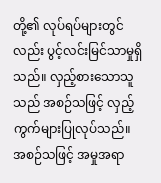တို့၏ လုပ်ရပ်များတွင်လည်း ပွင့်လင်းမြင်သာမှုရှိသည်။ လှည့်စားသောသူသည် အစဉ်သဖြင့် လှည့်ကွက်များပြုလုပ်သည်။ အစဉ်သဖြင့် အမှုအရာ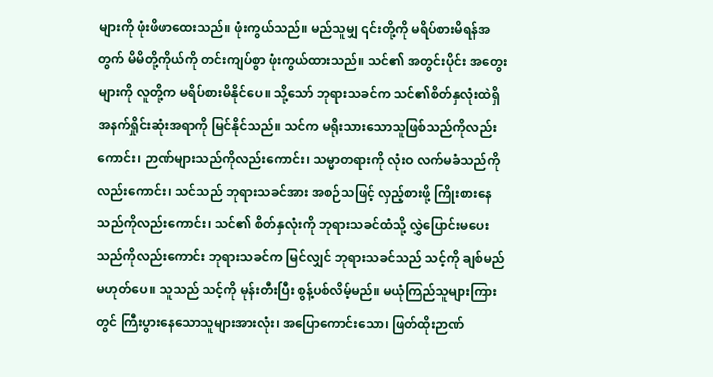များကို ဖုံးဖိဖာထေးသည်။ ဖုံးကွယ်သည်။ မည်သူမျှ ၎င်းတို့ကို မရိပ်စားမိရန်အတွက် မိမိတို့ကိုယ်ကို တင်းကျပ်စွာ ဖုံးကွယ်ထားသည်။ သင်၏ အတွင်းပိုင်း အတွေးများကို လူတို့က မရိပ်စားမိနိုင်ပေ။ သို့သော် ဘုရားသခင်က သင်၏စိတ်နှလုံးထဲရှိ အနက်ရှိုင်းဆုံးအရာကို မြင်နိုင်သည်။ သင်က မရိုးသားသောသူဖြစ်သည်ကိုလည်းကောင်း၊ ဉာဏ်များသည်ကိုလည်းကောင်း၊ သမ္မာတရားကို လုံးဝ လက်မခံသည်ကိုလည်းကောင်း၊ သင်သည် ဘုရားသခင်အား အစဉ်သဖြင့် လှည့်စားဖို့ ကြိုးစားနေသည်ကိုလည်းကောင်း၊ သင်၏ စိတ်နှလုံးကို ဘုရားသခင်ထံသို့ လွှဲပြောင်းမပေးသည်ကိုလည်းကောင်း ဘုရားသခင်က မြင်လျှင် ဘုရားသခင်သည် သင့်ကို ချစ်မည်မဟုတ်ပေ။ သူသည် သင့်ကို မုန်းတီးပြီး စွန့်ပစ်လိမ့်မည်။ မယုံကြည်သူများကြားတွင် ကြီးပွားနေသောသူများအားလုံး၊ အပြောကောင်းသော၊ ဖြတ်ထိုးဉာဏ်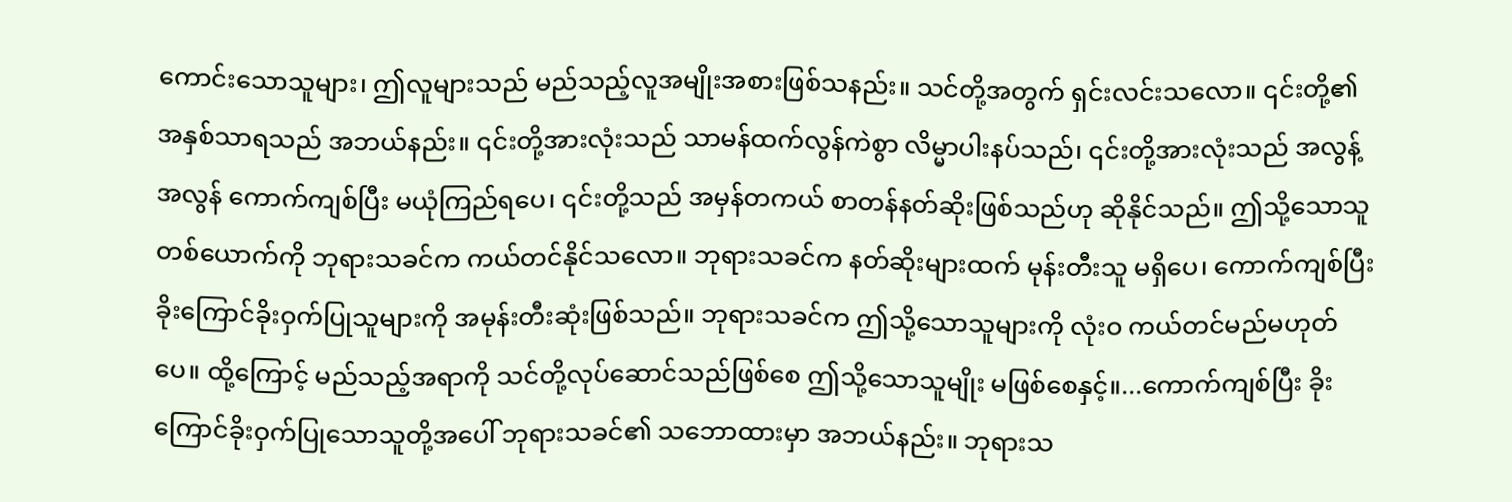ကောင်းသောသူများ၊ ဤလူများသည် မည်သည့်လူအမျိုးအစားဖြစ်သနည်း။ သင်တို့အတွက် ရှင်းလင်းသလော။ ၎င်းတို့၏ အနှစ်သာရသည် အဘယ်နည်း။ ၎င်းတို့အားလုံးသည် သာမန်ထက်လွန်ကဲစွာ လိမ္မာပါးနပ်သည်၊ ၎င်းတို့အားလုံးသည် အလွန့်အလွန် ကောက်ကျစ်ပြီး မယုံကြည်ရပေ၊ ၎င်းတို့သည် အမှန်တကယ် စာတန်နတ်ဆိုးဖြစ်သည်ဟု ဆိုနိုင်သည်။ ဤသို့သောသူတစ်ယောက်ကို ဘုရားသခင်က ကယ်တင်နိုင်သလော။ ဘုရားသခင်က နတ်ဆိုးများထက် မုန်းတီးသူ မရှိပေ၊ ကောက်ကျစ်ပြီး ခိုးကြောင်ခိုးဝှက်ပြုသူများကို အမုန်းတီးဆုံးဖြစ်သည်။ ဘုရားသခင်က ဤသို့သောသူများကို လုံးဝ ကယ်တင်မည်မဟုတ်ပေ။ ထို့ကြောင့် မည်သည့်အရာကို သင်တို့လုပ်ဆောင်သည်ဖြစ်စေ ဤသို့သောသူမျိုး မဖြစ်စေနှင့်။...ကောက်ကျစ်ပြီး ခိုးကြောင်ခိုးဝှက်ပြုသောသူတို့အပေါ် ဘုရားသခင်၏ သဘောထားမှာ အဘယ်နည်း။ ဘုရားသ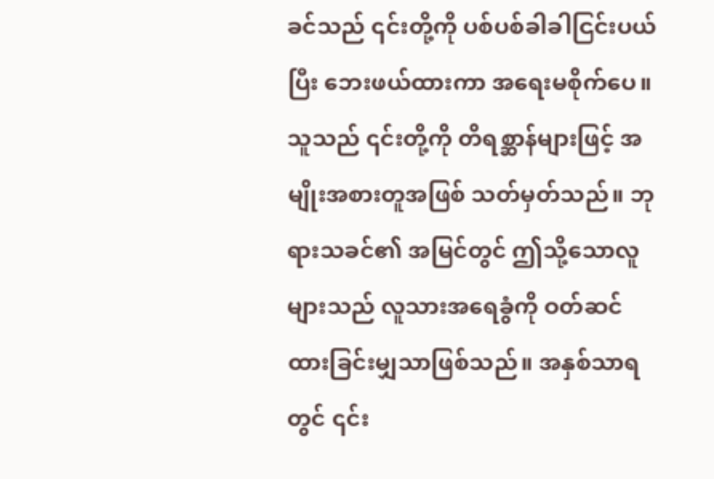ခင်သည် ၎င်းတို့ကို ပစ်ပစ်ခါခါငြင်းပယ်ပြီး ဘေးဖယ်ထားကာ အရေးမစိုက်ပေ။ သူသည် ၎င်းတို့ကို တိရစ္ဆာန်များဖြင့် အမျိုးအစားတူအဖြစ် သတ်မှတ်သည်။ ဘုရားသခင်၏ အမြင်တွင် ဤသို့သောလူများသည် လူသားအရေခွံကို ဝတ်ဆင်ထားခြင်းမျှသာဖြစ်သည်။ အနှစ်သာရတွင် ၎င်း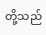တို့သည်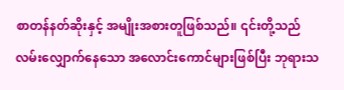စာတန်နတ်ဆိုးနှင့် အမျိုးအစားတူဖြစ်သည်။ ၎င်းတို့သည် လမ်းလျှောက်နေသော အလောင်းကောင်များဖြစ်ပြီး ဘုရားသ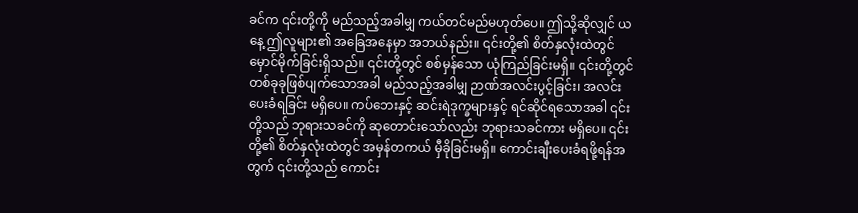ခင်က ၎င်းတို့ကို မည်သည့်အခါမျှ ကယ်တင်မည်မဟုတ်ပေ။ ဤသို့ဆိုလျှင် ယနေ့ ဤလူများ၏ အခြေအနေမှာ အဘယ်နည်း။ ၎င်းတို့၏ စိတ်နှလုံးထဲတွင် မှောင်မိုက်ခြင်းရှိသည်။ ၎င်းတို့တွင် စစ်မှန်သော ယုံကြည်ခြင်းမရှိ။ ၎င်းတို့တွင် တစ်ခုခုဖြစ်ပျက်သောအခါ မည်သည့်အခါမျှ ဉာဏ်အလင်းပွင့်ခြင်း၊ အလင်းပေးခံရခြင်း မရှိပေ။ ကပ်ဘေးနှင့် ဆင်းရဲဒုက္ခများနှင့် ရင်ဆိုင်ရသောအခါ ၎င်းတို့သည် ဘုရားသခင်ကို ဆုတောင်းသော်လည်း ဘုရားသခင်ကား မရှိပေ။ ၎င်းတို့၏ စိတ်နှလုံးထဲတွင် အမှန်တကယ် မှီခိုခြင်းမရှိ။ ကောင်းချီးပေးခံရဖို့ရန်အတွက် ၎င်းတို့သည် ကောင်း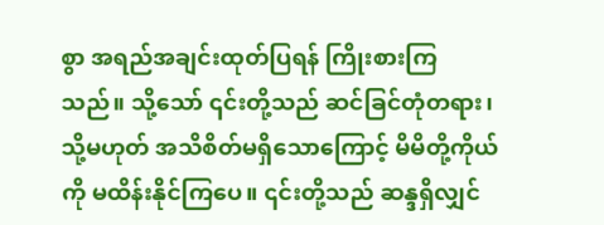စွာ အရည်အချင်းထုတ်ပြရန် ကြိုးစားကြသည်။ သို့သော် ၎င်းတို့သည် ဆင်ခြင်တုံတရား၊ သို့မဟုတ် အသိစိတ်မရှိသောကြောင့် မိမိတို့ကိုယ်ကို မထိန်းနိုင်ကြပေ။ ၎င်းတို့သည် ဆန္ဒရှိလျှင်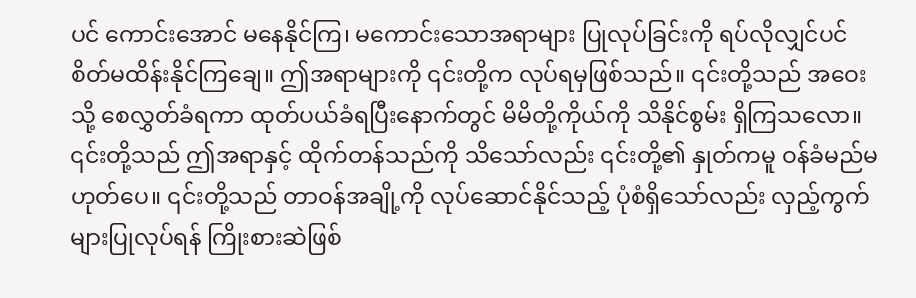ပင် ကောင်းအောင် မနေနိုင်ကြ၊ မကောင်းသောအရာများ ပြုလုပ်ခြင်းကို ရပ်လိုလျှင်ပင် စိတ်မထိန်းနိုင်ကြချေ။ ဤအရာများကို ၎င်းတို့က လုပ်ရမှဖြစ်သည်။ ၎င်းတို့သည် အဝေးသို့ စေလွှတ်ခံရကာ ထုတ်ပယ်ခံရပြီးနောက်တွင် မိမိတို့ကိုယ်ကို သိနိုင်စွမ်း ရှိကြသလော။ ၎င်းတို့သည် ဤအရာနှင့် ထိုက်တန်သည်ကို သိသော်လည်း ၎င်းတို့၏ နှုတ်ကမူ ဝန်ခံမည်မဟုတ်ပေ။ ၎င်းတို့သည် တာဝန်အချို့ကို လုပ်ဆောင်နိုင်သည့် ပုံစံရှိသော်လည်း လှည့်ကွက်များပြုလုပ်ရန် ကြိုးစားဆဲဖြစ်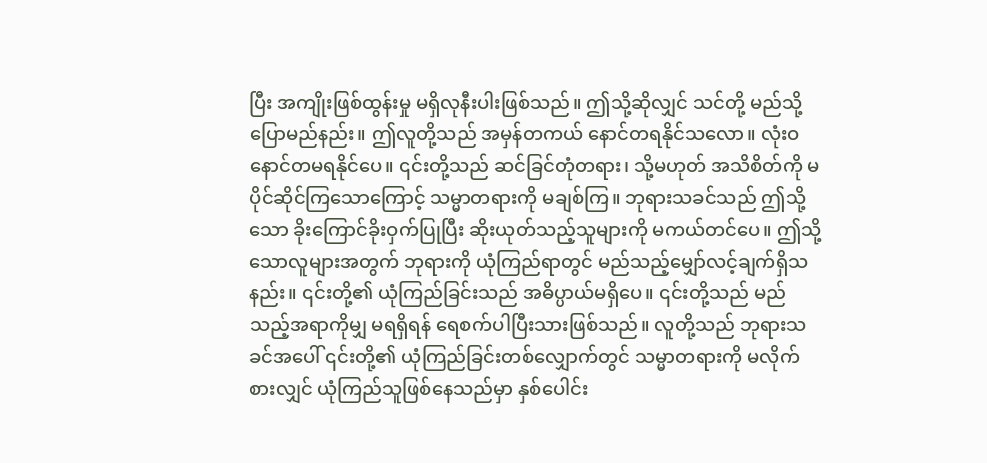ပြီး အကျိုးဖြစ်ထွန်းမှု မရှိလုနီးပါးဖြစ်သည်။ ဤသို့ဆိုလျှင် သင်တို့ မည်သို့ပြောမည်နည်း။ ဤလူတို့သည် အမှန်တကယ် နောင်တရနိုင်သလော။ လုံးဝ နောင်တမရနိုင်ပေ။ ၎င်းတို့သည် ဆင်ခြင်တုံတရား၊ သို့မဟုတ် အသိစိတ်ကို မပိုင်ဆိုင်ကြသောကြောင့် သမ္မာတရားကို မချစ်ကြ။ ဘုရားသခင်သည် ဤသို့သော ခိုးကြောင်ခိုးဝှက်ပြုပြီး ဆိုးယုတ်သည့်သူများကို မကယ်တင်ပေ။ ဤသို့သောလူများအတွက် ဘုရားကို ယုံကြည်ရာတွင် မည်သည့်မျှော်လင့်ချက်ရှိသနည်း။ ၎င်းတို့၏ ယုံကြည်ခြင်းသည် အဓိပ္ပာယ်မရှိပေ။ ၎င်းတို့သည် မည်သည့်အရာကိုမျှ မရရှိရန် ရေစက်ပါပြီးသားဖြစ်သည်။ လူတို့သည် ဘုရားသခင်အပေါ် ၎င်းတို့၏ ယုံကြည်ခြင်းတစ်လျှောက်တွင် သမ္မာတရားကို မလိုက်စားလျှင် ယုံကြည်သူဖြစ်နေသည်မှာ နှစ်ပေါင်း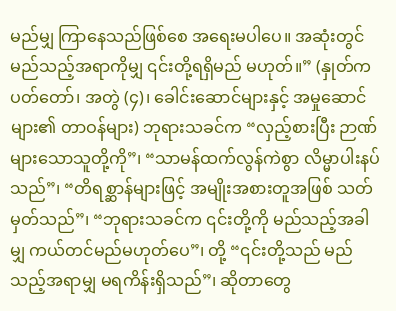မည်မျှ ကြာနေသည်ဖြစ်စေ အရေးမပါပေ။ အဆုံးတွင် မည်သည့်အရာကိုမျှ ၎င်းတို့ရရှိမည် မဟုတ်။” (နှုတ်ကပတ်တော်၊ အတွဲ (၄)၊ ခေါင်းဆောင်များနှင့် အမှုဆောင်များ၏ တာဝန်များ) ဘုရားသခင်က “လှည့်စားပြီး ဉာဏ်များသောသူတို့ကို”၊ “သာမန်ထက်လွန်ကဲစွာ လိမ္မာပါးနပ်သည်”၊ “တိရစ္ဆာန်များဖြင့် အမျိုးအစားတူအဖြစ် သတ်မှတ်သည်”၊ “ဘုရားသခင်က ၎င်းတို့ကို မည်သည့်အခါမျှ ကယ်တင်မည်မဟုတ်ပေ”၊ တို့ “၎င်းတို့သည် မည်သည့်အရာမျှ မရကိန်းရှိသည်”၊ ဆိုတာတွေ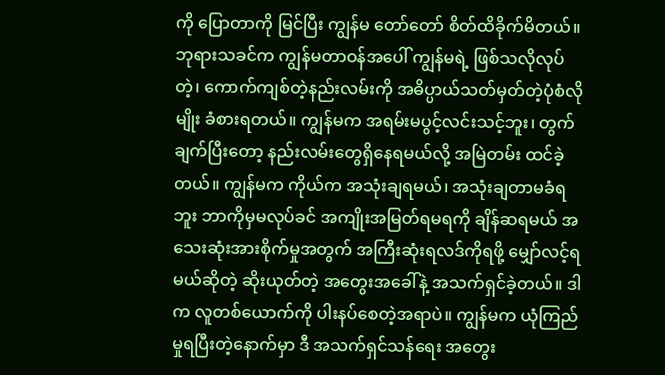ကို ပြောတာကို မြင်ပြီး ကျွန်မ တော်တော် စိတ်ထိခိုက်မိတယ်။ ဘုရားသခင်က ကျွန်မတာဝန်အပေါ် ကျွန်မရဲ့ ဖြစ်သလိုလုပ်တဲ့၊ ကောက်ကျစ်တဲ့နည်းလမ်းကို အဓိပ္ပာယ်သတ်မှတ်တဲ့ပုံစံလိုမျိုး ခံစားရတယ်။ ကျွန်မက အရမ်းမပွင့်လင်းသင့်ဘူး၊ တွက်ချက်ပြီးတော့ နည်းလမ်းတွေရှိနေရမယ်လို့ အမြဲတမ်း ထင်ခဲ့တယ်။ ကျွန်မက ကိုယ်က အသုံးချရမယ်၊ အသုံးချတာမခံရဘူး ဘာကိုမှမလုပ်ခင် အကျိုးအမြတ်ရမရကို ချိန်ဆရမယ် အသေးဆုံးအားစိုက်မှုအတွက် အကြီးဆုံးရလဒ်ကိုရဖို့ မျှော်လင့်ရမယ်ဆိုတဲ့ ဆိုးယုတ်တဲ့ အတွေးအခေါ်နဲ့ အသက်ရှင်ခဲ့တယ်။ ဒါက လူတစ်ယောက်ကို ပါးနပ်စေတဲ့အရာပဲ။ ကျွန်မက ယုံကြည်မှုရပြီးတဲ့နောက်မှာ ဒီ အသက်ရှင်သန်ရေး အတွေး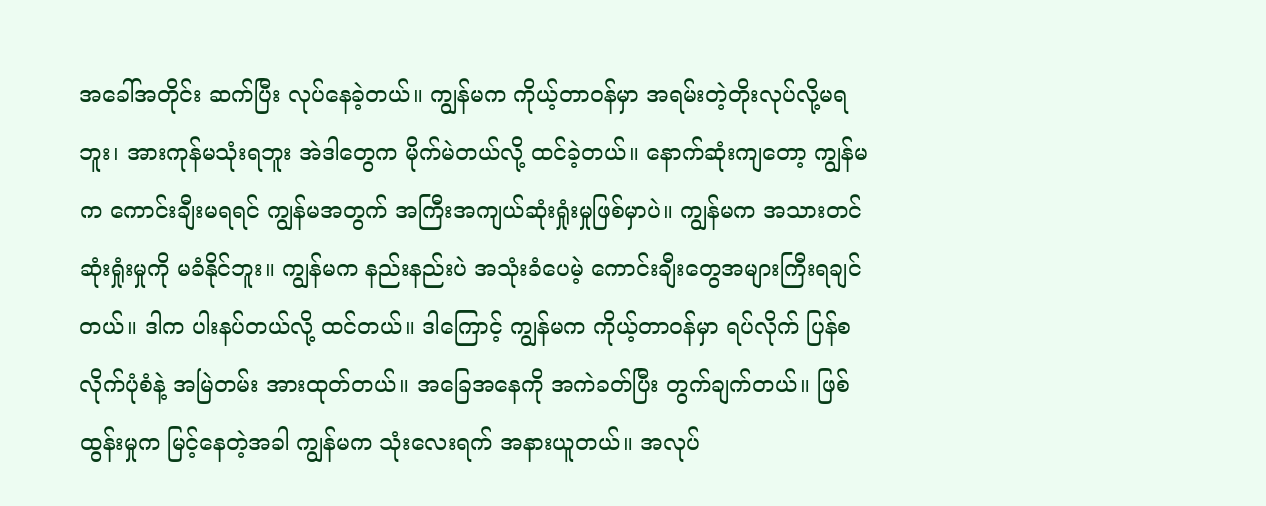အခေါ်အတိုင်း ဆက်ပြီး လုပ်နေခဲ့တယ်။ ကျွန်မက ကိုယ့်တာဝန်မှာ အရမ်းတဲ့တိုးလုပ်လို့မရဘူး၊ အားကုန်မသုံးရဘူး အဲဒါတွေက မိုက်မဲတယ်လို့ ထင်ခဲ့တယ်။ နောက်ဆုံးကျတော့ ကျွန်မက ကောင်းချီးမရရင် ကျွန်မအတွက် အကြီးအကျယ်ဆုံးရှုံးမှုဖြစ်မှာပဲ။ ကျွန်မက အသားတင်ဆုံးရှုံးမှုကို မခံနိုင်ဘူး။ ကျွန်မက နည်းနည်းပဲ အသုံးခံပေမဲ့ ကောင်းချီးတွေအများကြီးရချင်တယ်။ ဒါက ပါးနပ်တယ်လို့ ထင်တယ်။ ဒါကြောင့် ကျွန်မက ကိုယ့်တာဝန်မှာ ရပ်လိုက် ပြန်စလိုက်ပုံစံနဲ့ အမြဲတမ်း အားထုတ်တယ်။ အခြေအနေကို အကဲခတ်ပြီး တွက်ချက်တယ်။ ဖြစ်ထွန်းမှုက မြင့်နေတဲ့အခါ ကျွန်မက သုံးလေးရက် အနားယူတယ်။ အလုပ်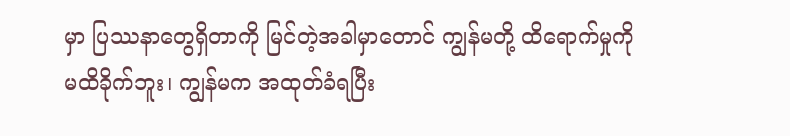မှာ ပြဿနာတွေရှိတာကို မြင်တဲ့အခါမှာတောင် ကျွန်မတို့ ထိရောက်မှုကို မထိခိုက်ဘူး၊ ကျွန်မက အထုတ်ခံရပြီး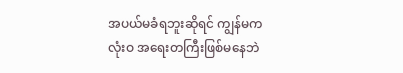အပယ်မခံရဘူးဆိုရင် ကျွန်မက လုံးဝ အရေးတကြီးဖြစ်မနေဘဲ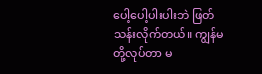ပေါ့ပေါ့ပါးပါးဘဲ ဖြတ်သန်းလိုက်တယ်။ ကျွန်မတို့လုပ်တာ မ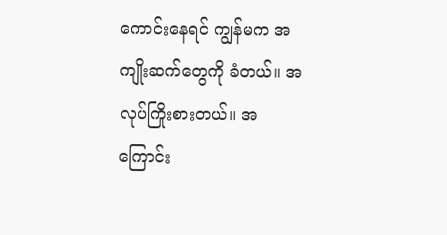ကောင်းနေရင် ကျွန်မက အကျိုးဆက်တွေကို ခံတယ်။ အလုပ်ကြိုးစားတယ်။ အကြောင်း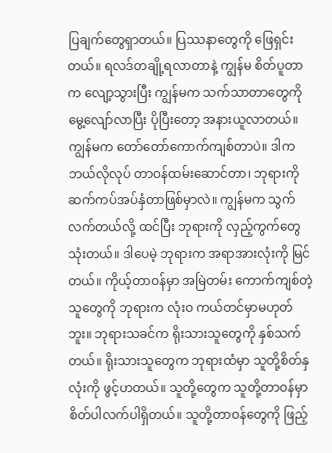ပြချက်တွေရှာတယ်။ ပြဿနာတွေကို ဖြေရှင်းတယ်။ ရလဒ်တချို့ရလာတာနဲ့ ကျွန်မ စိတ်ပူတာက လျော့သွားပြီး ကျွန်မက သက်သာတာတွေကို မွေ့လျော်လာပြီး ပိုပြီးတော့ အနားယူလာတယ်။ ကျွန်မက တော်တော်ကောက်ကျစ်တာပဲ။ ဒါက ဘယ်လိုလုပ် တာဝန်ထမ်းဆောင်တာ၊ ဘုရားကို ဆက်ကပ်အပ်နှံတာဖြစ်မှာလဲ။ ကျွန်မက သွက်လက်တယ်လို့ ထင်ပြီး ဘုရားကို လှည့်ကွက်တွေသုံးတယ်။ ဒါပေမဲ့ ဘုရားက အရာအားလုံးကို မြင်တယ်။ ကိုယ့်တာဝန်မှာ အမြဲတမ်း ကောက်ကျစ်တဲ့သူတွေကို ဘုရားက လုံးဝ ကယ်တင်မှာမဟုတ်ဘူး။ ဘုရားသခင်က ရိုးသားသူတွေကို နှစ်သက်တယ်။ ရိုးသားသူတွေက ဘုရားထံမှာ သူတို့စိတ်နှလုံးကို ဖွင့်ဟတယ်။ သူတို့တွေက သူတို့တာဝန်မှာ စိတ်ပါလက်ပါရှိတယ်။ သူတို့တာဝန်တွေကို ဖြည့်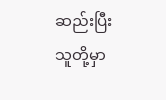ဆည်းပြီး သူတို့မှာ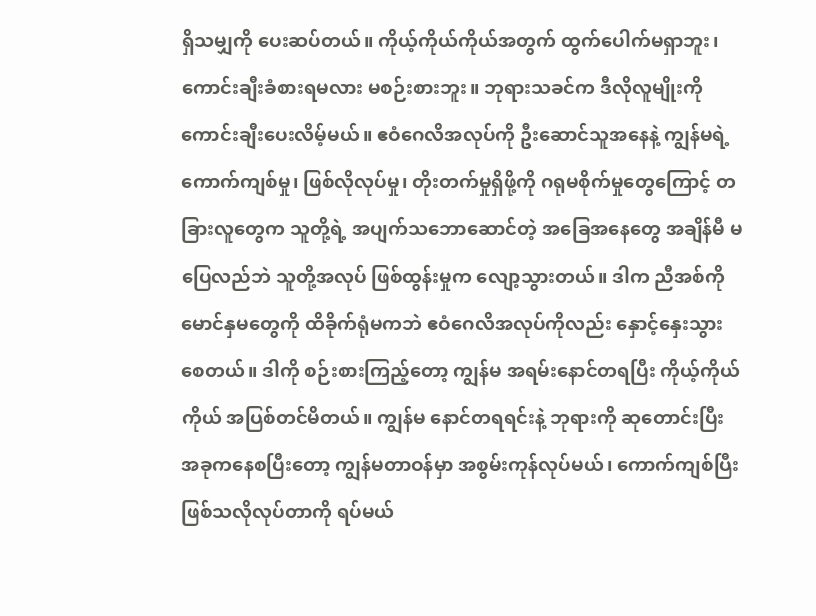ရှိသမျှကို ပေးဆပ်တယ်။ ကိုယ့်ကိုယ်ကိုယ်အတွက် ထွက်ပေါက်မရှာဘူး၊ ကောင်းချီးခံစားရမလား မစဉ်းစားဘူး။ ဘုရားသခင်က ဒီလိုလူမျိုးကို ကောင်းချီးပေးလိမ့်မယ်။ ဧဝံဂေလိအလုပ်ကို ဦးဆောင်သူအနေနဲ့ ကျွန်မရဲ့ ကောက်ကျစ်မှု၊ ဖြစ်လိုလုပ်မှု၊ တိုးတက်မှုရှိဖို့ကို ဂရုမစိုက်မှုတွေကြောင့် တခြားလူတွေက သူတို့ရဲ့ အပျက်သဘောဆောင်တဲ့ အခြေအနေတွေ အချိန်မီ မပြေလည်ဘဲ သူတို့အလုပ် ဖြစ်ထွန်းမှုက လျော့သွားတယ်။ ဒါက ညီအစ်ကိုမောင်နှမတွေကို ထိခိုက်ရုံမကဘဲ ဧဝံဂေလိအလုပ်ကိုလည်း နှောင့်နှေးသွားစေတယ်။ ဒါကို စဉ်းစားကြည့်တော့ ကျွန်မ အရမ်းနောင်တရပြီး ကိုယ့်ကိုယ်ကိုယ် အပြစ်တင်မိတယ်။ ကျွန်မ နောင်တရရင်းနဲ့ ဘုရားကို ဆုတောင်းပြီး အခုကနေစပြီးတော့ ကျွန်မတာဝန်မှာ အစွမ်းကုန်လုပ်မယ်၊ ကောက်ကျစ်ပြီး ဖြစ်သလိုလုပ်တာကို ရပ်မယ်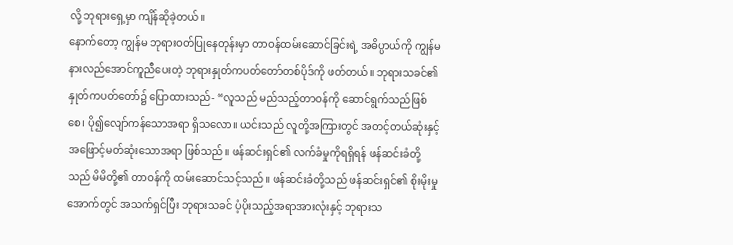လို့ ဘုရားရှေ့မှာ ကျိန်ဆိုခဲ့တယ်။
နောက်တော့ ကျွန်မ ဘုရားဝတ်ပြုနေတုန်းမှာ တာဝန်ထမ်းဆောင်ခြင်းရဲ့ အဓိပ္ပာယ်ကို ကျွန်မနားလည်အောင်ကူညီပေးတဲ့ ဘုရားနှုတ်ကပတ်တော်တစ်ပိုဒ်ကို ဖတ်တယ်။ ဘုရားသခင်၏ နှုတ်ကပတ်တော်၌ ပြောထားသည်- “လူသည် မည်သည့်တာဝန်ကို ဆောင်ရွက်သည်ဖြစ်စေ၊ ပို၍လျော်ကန်သောအရာ ရှိသလော။ ယင်းသည် လူတို့အကြားတွင် အတင့်တယ်ဆုံးနှင့် အဖြောင့်မတ်ဆုံးသောအရာ ဖြစ်သည်။ ဖန်ဆင်းရှင်၏ လက်ခံမှုကိုရရှိရန် ဖန်ဆင်းခံတို့သည် မိမိတို့၏ တာဝန်ကို ထမ်းဆောင်သင့်သည်။ ဖန်ဆင်းခံတို့သည် ဖန်ဆင်းရှင်၏ စိုးမိုးမှုအောက်တွင် အသက်ရှင်ပြီး ဘုရားသခင် ပံ့ပိုးသည့်အရာအားလုံးနှင့် ဘုရားသ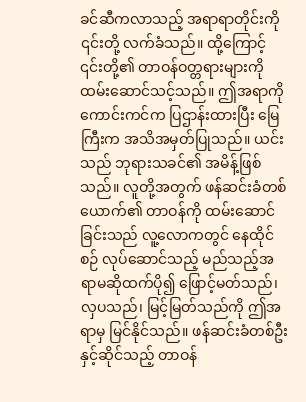ခင်ဆီကလာသည့် အရာရာတိုင်းကို ၎င်းတို့ လက်ခံသည်။ ထို့ကြောင့် ၎င်းတို့၏ တာဝန်ဝတ္တရားများကို ထမ်းဆောင်သင့်သည်။ ဤအရာကို ကောင်းကင်က ပြဌာန်းထားပြီး မြေကြီးက အသိအမှတ်ပြုသည်။ ယင်းသည် ဘုရားသခင်၏ အမိန့်ဖြစ်သည်။ လူတို့အတွက် ဖန်ဆင်းခံတစ်ယောက်၏ တာဝန်ကို ထမ်းဆောင်ခြင်းသည် လူ့လောကတွင် နေထိုင်စဉ် လုပ်ဆောင်သည့် မည်သည့်အရာမဆိုထက်ပို၍ ဖြောင့်မတ်သည်၊ လှပသည်၊ မြင့်မြတ်သည်ကို ဤအရာမှ မြင်နိုင်သည်။ ဖန်ဆင်းခံတစ်ဦးနှင့်ဆိုင်သည့် တာဝန်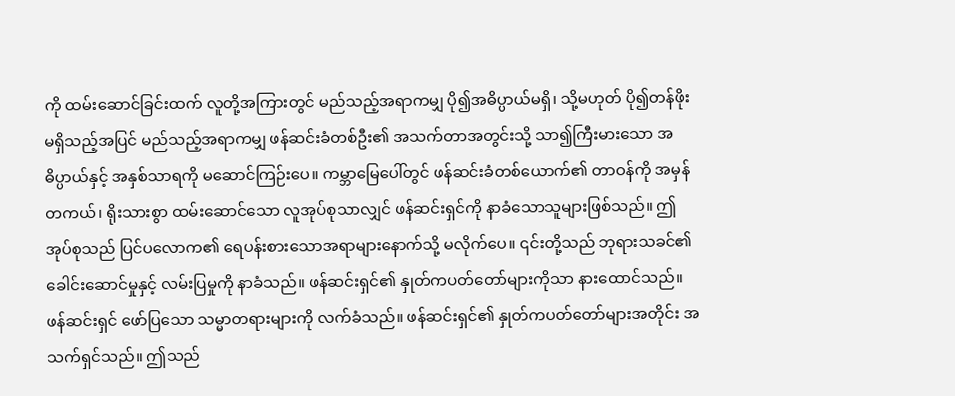ကို ထမ်းဆောင်ခြင်းထက် လူတို့အကြားတွင် မည်သည့်အရာကမျှ ပို၍အဓိပ္ပာယ်မရှိ၊ သို့မဟုတ် ပို၍တန်ဖိုးမရှိသည့်အပြင် မည်သည့်အရာကမျှ ဖန်ဆင်းခံတစ်ဦး၏ အသက်တာအတွင်းသို့ သာ၍ကြီးမားသော အဓိပ္ပာယ်နှင့် အနှစ်သာရကို မဆောင်ကြဉ်းပေ။ ကမ္ဘာမြေပေါ်တွင် ဖန်ဆင်းခံတစ်ယောက်၏ တာဝန်ကို အမှန်တကယ်၊ ရိုးသားစွာ ထမ်းဆောင်သော လူအုပ်စုသာလျှင် ဖန်ဆင်းရှင်ကို နာခံသောသူများဖြစ်သည်။ ဤအုပ်စုသည် ပြင်ပလောက၏ ရေပန်းစားသောအရာများနောက်သို့ မလိုက်ပေ။ ၎င်းတို့သည် ဘုရားသခင်၏ ခေါင်းဆောင်မှုနှင့် လမ်းပြမှုကို နာခံသည်။ ဖန်ဆင်းရှင်၏ နှုတ်ကပတ်တော်များကိုသာ နားထောင်သည်။ ဖန်ဆင်းရှင် ဖော်ပြသော သမ္မာတရားများကို လက်ခံသည်။ ဖန်ဆင်းရှင်၏ နှုတ်ကပတ်တော်များအတိုင်း အသက်ရှင်သည်။ ဤသည်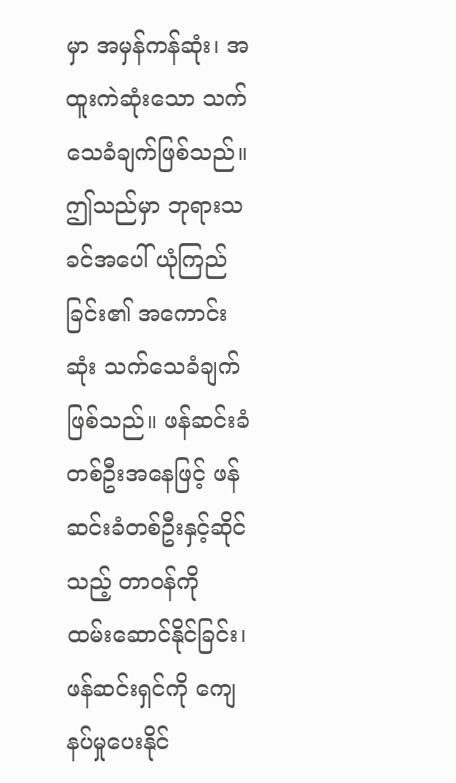မှာ အမှန်ကန်ဆုံး၊ အထူးကဲဆုံးသော သက်သေခံချက်ဖြစ်သည်။ ဤသည်မှာ ဘုရားသခင်အပေါ် ယုံကြည်ခြင်း၏ အကောင်းဆုံး သက်သေခံချက် ဖြစ်သည်။ ဖန်ဆင်းခံတစ်ဦးအနေဖြင့် ဖန်ဆင်းခံတစ်ဦးနှင့်ဆိုင်သည့် တာဝန်ကို ထမ်းဆောင်နိုင်ခြင်း၊ ဖန်ဆင်းရှင်ကို ကျေနပ်မှုပေးနိုင်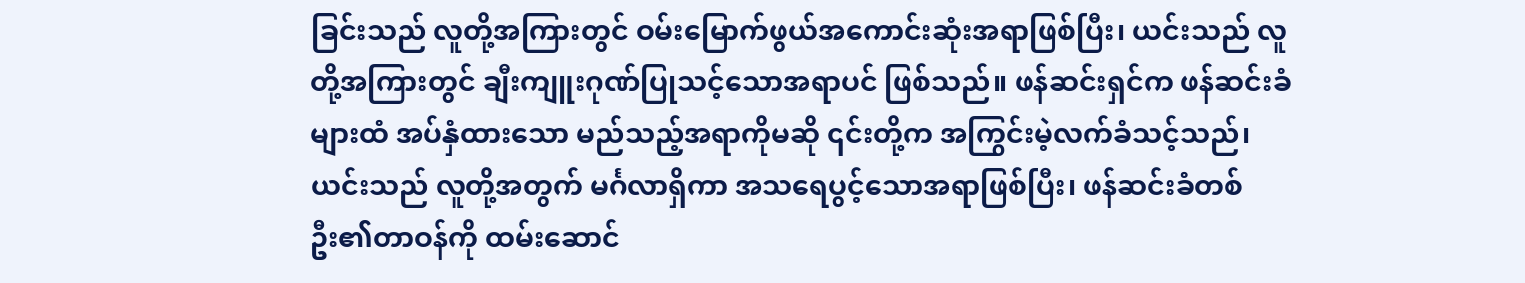ခြင်းသည် လူတို့အကြားတွင် ဝမ်းမြောက်ဖွယ်အကောင်းဆုံးအရာဖြစ်ပြီး၊ ယင်းသည် လူတို့အကြားတွင် ချီးကျူးဂုဏ်ပြုသင့်သောအရာပင် ဖြစ်သည်။ ဖန်ဆင်းရှင်က ဖန်ဆင်းခံများထံ အပ်နှံထားသော မည်သည့်အရာကိုမဆို ၎င်းတို့က အကြွင်းမဲ့လက်ခံသင့်သည်၊ ယင်းသည် လူတို့အတွက် မင်္ဂလာရှိကာ အသရေပွင့်သောအရာဖြစ်ပြီး၊ ဖန်ဆင်းခံတစ်ဦး၏တာဝန်ကို ထမ်းဆောင်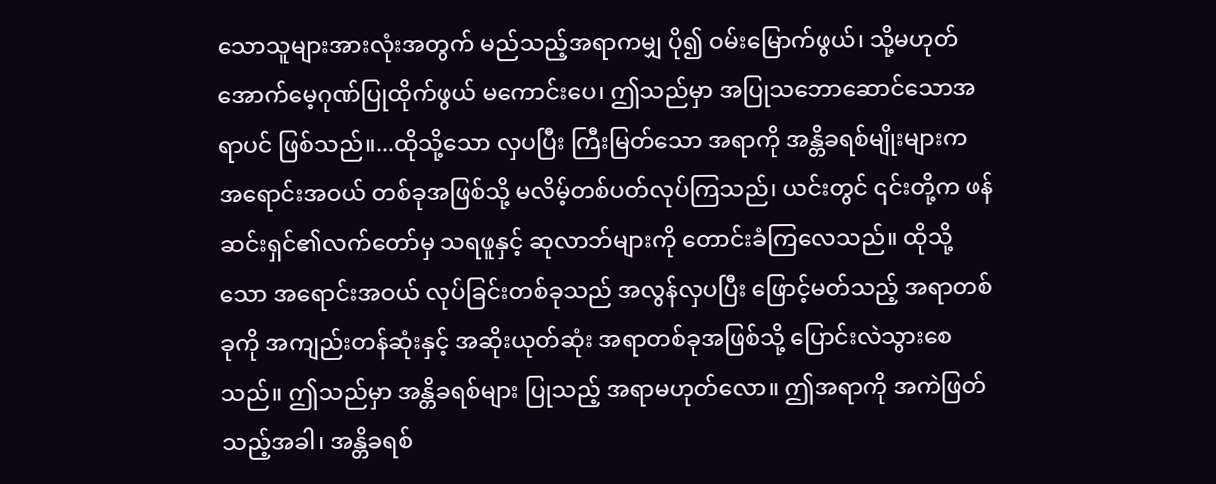သောသူများအားလုံးအတွက် မည်သည့်အရာကမျှ ပို၍ ဝမ်းမြောက်ဖွယ်၊ သို့မဟုတ် အောက်မေ့ဂုဏ်ပြုထိုက်ဖွယ် မကောင်းပေ၊ ဤသည်မှာ အပြုသဘောဆောင်သောအရာပင် ဖြစ်သည်။...ထိုသို့သော လှပပြီး ကြီးမြတ်သော အရာကို အန္တိခရစ်မျိုးများက အရောင်းအဝယ် တစ်ခုအဖြစ်သို့ မလိမ့်တစ်ပတ်လုပ်ကြသည်၊ ယင်းတွင် ၎င်းတို့က ဖန်ဆင်းရှင်၏လက်တော်မှ သရဖူနှင့် ဆုလာဘ်များကို တောင်းခံကြလေသည်။ ထိုသို့သော အရောင်းအဝယ် လုပ်ခြင်းတစ်ခုသည် အလွန်လှပပြီး ဖြောင့်မတ်သည့် အရာတစ်ခုကို အကျည်းတန်ဆုံးနှင့် အဆိုးယုတ်ဆုံး အရာတစ်ခုအဖြစ်သို့ ပြောင်းလဲသွားစေသည်။ ဤသည်မှာ အန္တိခရစ်များ ပြုသည့် အရာမဟုတ်လော။ ဤအရာကို အကဲဖြတ်သည့်အခါ၊ အန္တိခရစ်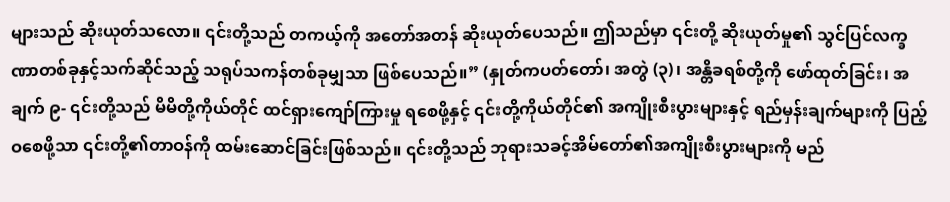များသည် ဆိုးယုတ်သလော။ ၎င်းတို့သည် တကယ့်ကို အတော်အတန် ဆိုးယုတ်ပေသည်။ ဤသည်မှာ ၎င်းတို့ ဆိုးယုတ်မှု၏ သွင်ပြင်လက္ခဏာတစ်ခုနှင့်သက်ဆိုင်သည့် သရုပ်သကန်တစ်ခုမျှသာ ဖြစ်ပေသည်။” (နှုတ်ကပတ်တော်၊ အတွဲ (၃)၊ အန္တိခရစ်တို့ကို ဖော်ထုတ်ခြင်း၊ အချက် ၉- ၎င်းတို့သည် မိမိတို့ကိုယ်တိုင် ထင်ရှားကျော်ကြားမှု ရစေဖို့နှင့် ၎င်းတို့ကိုယ်တိုင်၏ အကျိုးစီးပွားများနှင့် ရည်မှန်းချက်များကို ပြည့်ဝစေဖို့သာ ၎င်းတို့၏တာဝန်ကို ထမ်းဆောင်ခြင်းဖြစ်သည်။ ၎င်းတို့သည် ဘုရားသခင့်အိမ်တော်၏အကျိုးစီးပွားများကို မည်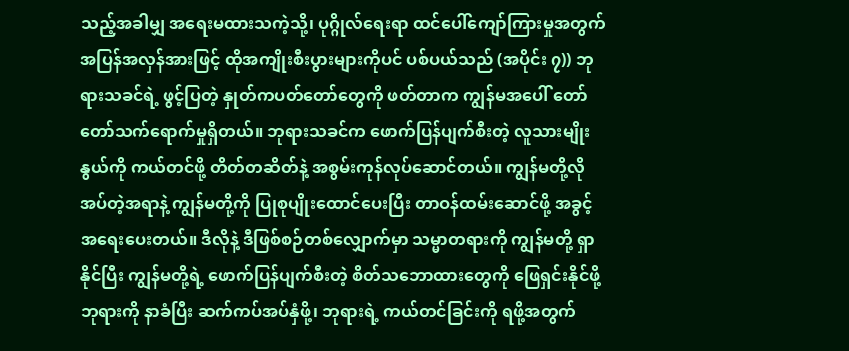သည့်အခါမျှ အရေးမထားသကဲ့သို့၊ ပုဂ္ဂိုလ်ရေးရာ ထင်ပေါ်ကျော်ကြားမှုအတွက် အပြန်အလှန်အားဖြင့် ထိုအကျိုးစီးပွားများကိုပင် ပစ်ပယ်သည် (အပိုင်း ၇)) ဘုရားသခင်ရဲ့ ဖွင့်ပြတဲ့ နှုတ်ကပတ်တော်တွေကို ဖတ်တာက ကျွန်မအပေါ် တော်တော်သက်ရောက်မှုရှိတယ်။ ဘုရားသခင်က ဖောက်ပြန်ပျက်စီးတဲ့ လူသားမျိုးနွယ်ကို ကယ်တင်ဖို့ တိတ်တဆိတ်နဲ့ အစွမ်းကုန်လုပ်ဆောင်တယ်။ ကျွန်မတို့လိုအပ်တဲ့အရာနဲ့ ကျွန်မတို့ကို ပြုစုပျိုးထောင်ပေးပြီး တာဝန်ထမ်းဆောင်ဖို့ အခွင့်အရေးပေးတယ်။ ဒီလိုနဲ့ ဒီဖြစ်စဉ်တစ်လျှောက်မှာ သမ္မာတရားကို ကျွန်မတို့ ရှာနိုင်ပြီး ကျွန်မတို့ရဲ့ ဖောက်ပြန်ပျက်စီးတဲ့ စိတ်သဘောထားတွေကို ဖြေရှင်းနိုင်ဖို့ ဘုရားကို နာခံပြီး ဆက်ကပ်အပ်နှံဖို့၊ ဘုရားရဲ့ ကယ်တင်ခြင်းကို ရဖို့အတွက်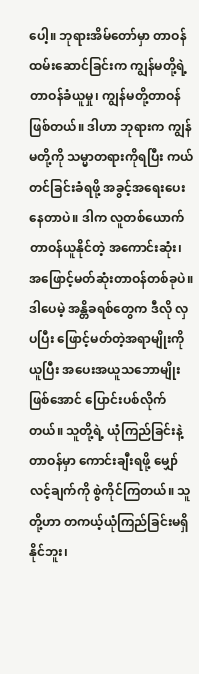ပေါ့။ ဘုရားအိမ်တော်မှာ တာဝန်ထမ်းဆောင်ခြင်းက ကျွန်မတို့ရဲ့ တာဝန်ခံယူမှု၊ ကျွန်မတို့တာဝန်ဖြစ်တယ်။ ဒါဟာ ဘုရားက ကျွန်မတို့ကို သမ္မာတရားကိုရပြီး ကယ်တင်ခြင်းခံရဖို့ အခွင့်အရေးပေးနေတာပဲ။ ဒါက လူတစ်ယောက် တာဝန်ယူနိုင်တဲ့ အကောင်းဆုံး၊ အဖြောင့်မတ်ဆုံးတာဝန်တစ်ခုပဲ။ ဒါပေမဲ့ အန္တိခရစ်တွေက ဒီလို လှပပြီး ဖြောင့်မတ်တဲ့အရာမျိုးကိုယူပြီး အပေးအယူသဘောမျိုးဖြစ်အောင် ပြောင်းပစ်လိုက်တယ်။ သူတို့ရဲ့ ယုံကြည်ခြင်းနဲ့ တာဝန်မှာ ကောင်းချီးရဖို့ မျှော်လင့်ချက်ကို စွဲကိုင်ကြတယ်။ သူတို့ဟာ တကယ့်ယုံကြည်ခြင်းမရှိနိုင်ဘူး၊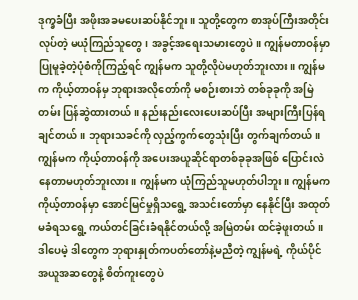ဒုက္ခခံပြီး အဖိုးအခမပေးဆပ်နိုင်ဘူး။ သူတို့တွေက စာအုပ်ကြီးအတိုင်းလုပ်တဲ့ မယုံကြည်သူတွေ၊ အခွင့်အရေးသမားတွေပဲ။ ကျွန်မတာဝန်မှာ ပြုမူခဲ့တဲ့ပုံစံကိုကြည့်ရင် ကျွန်မက သူတို့လိုပဲမဟုတ်ဘူးလား။ ကျွန်မက ကိုယ့်တာဝန်မှ ဘုရားအလိုတော်ကို မစဉ်းစားဘဲ တစ်ခုခုကို အမြဲတမ်း ပြန်ဆွဲထားတယ်။ နည်းနည်းလေးပေးဆပ်ပြီး အများကြီးပြန်ရချင်တယ်။ ဘုရားသခင်ကို လှည့်ကွက်တွေသုံးပြီး တွက်ချက်တယ်။ ကျွန်မက ကိုယ့်တာဝန်ကို အပေးအယူဆိုင်ရာတစ်ခုခုအဖြစ် ပြောင်းလဲနေတာမဟုတ်ဘူးလား။ ကျွန်မက ယုံကြည်သူမဟုတ်ပါဘူး။ ကျွန်မက ကိုယ့်တာဝန်မှာ အောင်မြင်မှုရှိသရွေ့ အသင်းတော်မှာ နေနိုင်ပြီး အထုတ်မခံရသရွေ့ ကယ်တင်ခြင်းခံရနိုင်တယ်လို့ အမြဲတမ်း ထင်ခဲ့ဖူးတယ်။ ဒါပေမဲ့ ဒါတွေက ဘုရားနှုတ်ကပတ်တော်နဲ့မညီတဲ့ ကျွန်မရဲ့ ကိုယ်ပိုင်အယူအဆတွေနဲ့ စိတ်ကူးတွေပဲ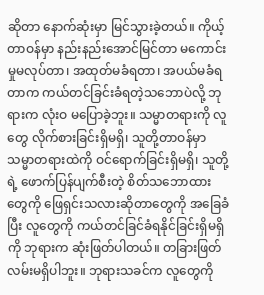ဆိုတာ နောက်ဆုံးမှာ မြင်သွားခဲ့တယ်။ ကိုယ့်တာဝန်မှာ နည်းနည်းအောင်မြင်တာ မကောင်းမှုမလုပ်တာ၊ အထုတ်မခံရတာ၊ အပယ်မခံရတာက ကယ်တင်ခြင်းခံရတဲ့သဘောပဲလို့ ဘုရားက လုံးဝ မပြောခဲ့ဘူး။ သမ္မာတရားကို လူတွေ လိုက်စားခြင်းရှိမရှိ၊ သူတို့တာဝန်မှာ သမ္မာတရားထဲကို ဝင်ရောက်ခြင်းရှိမရှိ၊ သူတို့ရဲ့ ဖောက်ပြန်ပျက်စီးတဲ့ စိတ်သဘောထားတွေကို ဖြေရှင်းသလားဆိုတာတွေကို အခြေခံပြီး လူတွေကို ကယ်တင်ခြင်ခံရနိုင်ခြင်းရှိမရှိကို ဘုရားက ဆုံးဖြတ်ပါတယ်။ တခြားဖြတ်လမ်းမရှိပါဘူး။ ဘုရားသခင်က လူတွေကို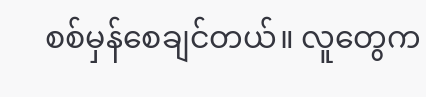စစ်မှန်စေချင်တယ်။ လူတွေက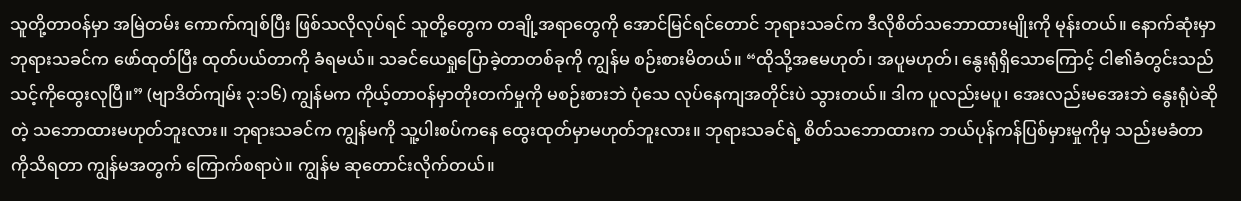သူတို့တာဝန်မှာ အမြဲတမ်း ကောက်ကျစ်ပြီး ဖြစ်သလိုလုပ်ရင် သူတို့တွေက တချို့အရာတွေကို အောင်မြင်ရင်တောင် ဘုရားသခင်က ဒီလိုစိတ်သဘောထားမျိုးကို မုန်းတယ်။ နောက်ဆုံးမှာ ဘုရားသခင်က ဖော်ထုတ်ပြီး ထုတ်ပယ်တာကို ခံရမယ်။ သခင်ယေရှုပြောခဲ့တာတစ်ခုကို ကျွန်မ စဉ်းစားမိတယ်။ “ထိုသို့အဧမဟုတ်၊ အပူမဟုတ်၊ နွေးရုံရှိသောကြောင့် ငါ၏ခံတွင်းသည် သင့်ကိုထွေးလုပြီ။” (ဗျာဒိတ်ကျမ်း ၃:၁၆) ကျွန်မက ကိုယ့်တာဝန်မှာတိုးတက်မှုကို မစဉ်းစားဘဲ ပုံသေ လုပ်နေကျအတိုင်းပဲ သွားတယ်။ ဒါက ပူလည်းမပူ၊ အေးလည်းမအေးဘဲ နွေးရုံပဲဆိုတဲ့ သဘောထားမဟုတ်ဘူးလား။ ဘုရားသခင်က ကျွန်မကို သူ့ပါးစပ်ကနေ ထွေးထုတ်မှာမဟုတ်ဘူးလား။ ဘုရားသခင်ရဲ့ စိတ်သဘောထားက ဘယ်ပုန်ကန်ပြစ်မှားမှုကိုမှ သည်းမခံတာကိုသိရတာ ကျွန်မအတွက် ကြောက်စရာပဲ။ ကျွန်မ ဆုတောင်းလိုက်တယ်။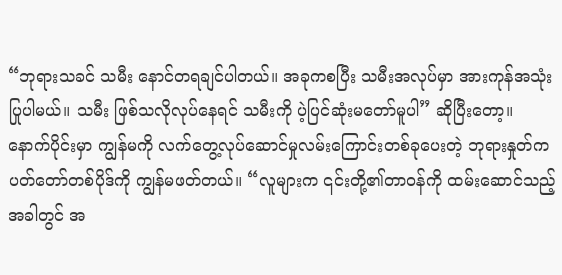“ဘုရားသခင် သမီး နောင်တရချင်ပါတယ်။ အခုကစပြီး သမီးအလုပ်မှာ အားကုန်အသုံးပြုပါမယ်။ သမီး ဖြစ်သလိုလုပ်နေရင် သမီးကို ပဲ့ပြင်ဆုံးမတော်မူပါ” ဆိုပြီးတော့။
နောက်ပိုင်းမှာ ကျွန်မကို လက်တွေ့လုပ်ဆောင်မှုလမ်းကြောင်းတစ်ခုပေးတဲ့ ဘုရားနှုတ်ကပတ်တော်တစ်ပိုဒ်ကို ကျွန်မဖတ်တယ်။ “လူများက ၎င်းတို့၏တာဝန်ကို ထမ်းဆောင်သည့်အခါတွင် အ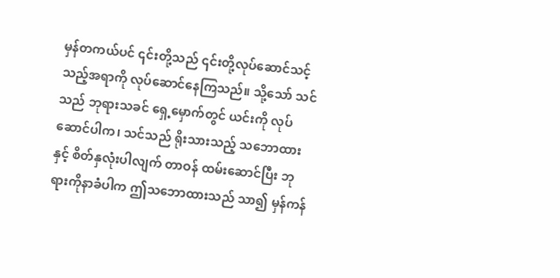မှန်တကယ်ပင် ၎င်းတို့သည် ၎င်းတို့လုပ်ဆောင်သင့်သည့်အရာကို လုပ်ဆောင်နေကြသည်။ သို့သော် သင်သည် ဘုရားသခင် ရှေ့မှောက်တွင် ယင်းကို လုပ်ဆောင်ပါက၊ သင်သည် ရိုးသားသည့် သဘောထားနှင့် စိတ်နှလုံးပါလျက် တာဝန် ထမ်းဆောင်ပြီး ဘုရားကိုနာခံပါက ဤသဘောထားသည် သာ၍ မှန်ကန်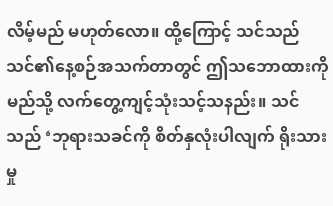လိမ့်မည် မဟုတ်လော။ ထို့ကြောင့် သင်သည် သင်၏နေ့စဉ်အသက်တာတွင် ဤသဘောထားကို မည်သို့ လက်တွေ့ကျင့်သုံးသင့်သနည်း။ သင်သည် ‘ဘုရားသခင်ကို စိတ်နှလုံးပါလျက် ရိုးသားမှု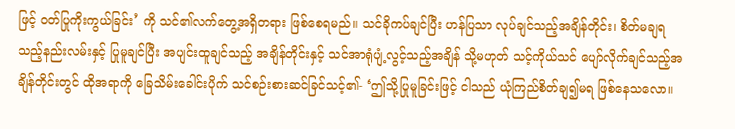ဖြင့် ဝတ်ပြုကိုးကွယ်ခြင်း’ ကို သင်၏လက်တွေ့အရှိတရား ဖြစ်စေရမည်။ သင်ခိုကပ်ချင်ပြီး ဟန်ပြသာ လုပ်ချင်သည့်အချိန်တိုင်း၊ စိတ်မချရသည့်နည်းလမ်းနှင့် ပြုမူချင်ပြီး အပျင်းထူချင်သည့် အချိန်တိုင်းနှင့် သင်အာရုံပျံ့လွင့်သည့်အချိန် သို့မဟုတ် သင့်ကိုယ်သင် ပျော်လိုက်ချင်သည့်အချိန်တိုင်းတွင် ထိုအရာကို ခြေသိမ်းခေါင်းပိုက် သင်စဉ်းစားဆင်ခြင်သင့်၏- ‘ဤသို့ပြုမူခြင်းဖြင့် ငါသည် ယုံကြည်စိတ်ချ၍မရ ဖြစ်နေသလော။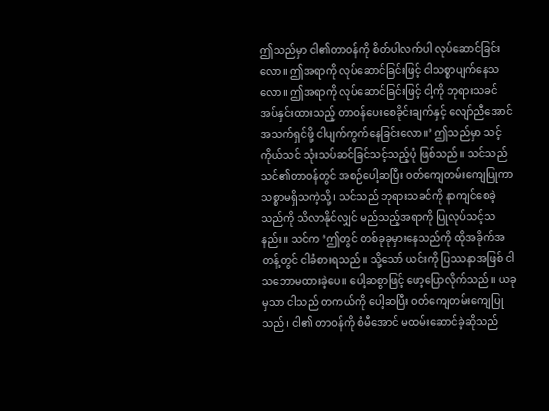ဤသည်မှာ ငါ၏တာဝန်ကို စိတ်ပါလက်ပါ လုပ်ဆောင်ခြင်းလော။ ဤအရာကို လုပ်ဆောင်ခြင်းဖြင့် ငါသစ္စာပျက်နေသလော။ ဤအရာကို လုပ်ဆောင်ခြင်းဖြင့် ငါ့ကို ဘုရားသခင် အပ်နှင်းထားသည့် တာဝန်ပေးစေခိုင်းချက်နှင့် လျော်ညီအောင် အသက်ရှင်ဖို့ ငါပျက်ကွက်နေခြင်းလော။’ ဤသည်မှာ သင့်ကိုယ်သင် သုံးသပ်ဆင်ခြင်သင့်သည့်ပုံ ဖြစ်သည်။ သင်သည် သင်၏တာဝန်တွင် အစဉ်ပေါ့ဆပြီး ဝတ်ကျေတမ်းကျေပြုကာ သစ္စာမရှိသကဲ့သို့၊ သင်သည် ဘုရားသခင်ကို နာကျင်စေခဲ့သည်ကို သိလာနိုင်လျှင် မည်သည့်အရာကို ပြုလုပ်သင့်သနည်း။ သင်က ‘ဤတွင် တစ်ခုခုမှားနေသည်ကို ထိုအခိုက်အတန့်တွင် ငါခံစားရသည်။ သို့သော် ယင်းကို ပြဿနာအဖြစ် ငါ သဘောမထားခဲ့ပေ။ ပေါ့ဆစွာဖြင့် ဖော့ပြောလိုက်သည်။ ယခုမှသာ ငါသည် တကယ်ကို ပေါ့ဆပြီး ဝတ်ကျေတမ်းကျေပြုသည်၊ ငါ၏ တာဝန်ကို စံမီအောင် မထမ်းဆောင်ခဲ့ဆိုသည်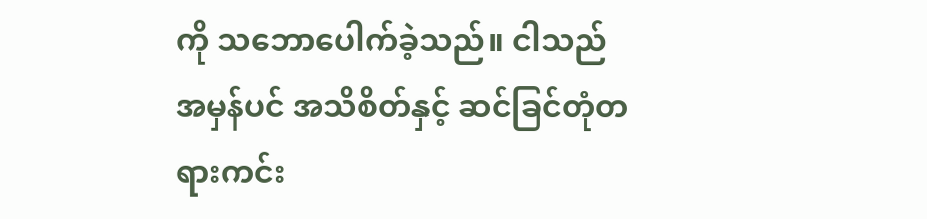ကို သဘောပေါက်ခဲ့သည်။ ငါသည် အမှန်ပင် အသိစိတ်နှင့် ဆင်ခြင်တုံတရားကင်း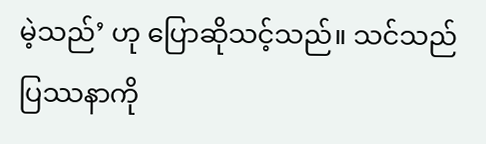မဲ့သည်’ ဟု ပြောဆိုသင့်သည်။ သင်သည် ပြဿနာကို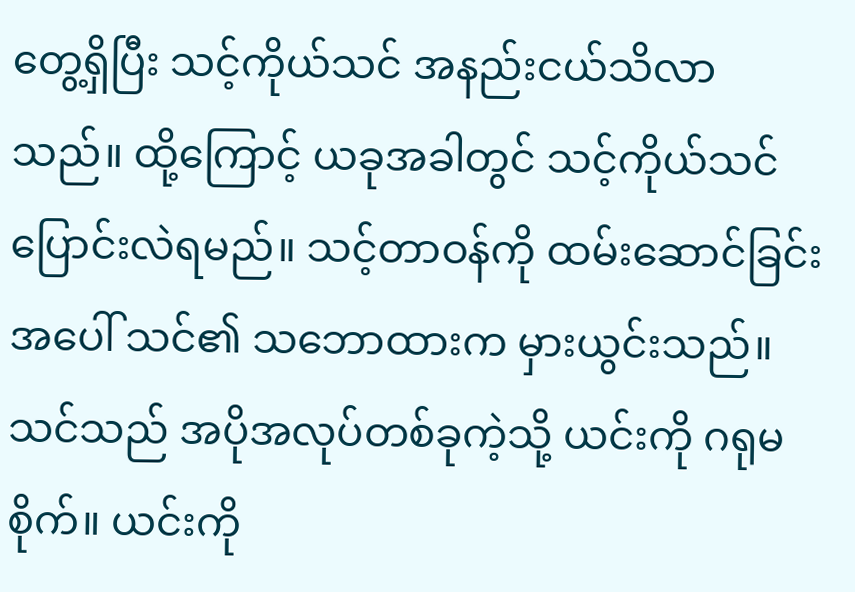တွေ့ရှိပြီး သင့်ကိုယ်သင် အနည်းငယ်သိလာသည်။ ထို့ကြောင့် ယခုအခါတွင် သင့်ကိုယ်သင် ပြောင်းလဲရမည်။ သင့်တာဝန်ကို ထမ်းဆောင်ခြင်းအပေါ် သင်၏ သဘောထားက မှားယွင်းသည်။ သင်သည် အပိုအလုပ်တစ်ခုကဲ့သို့ ယင်းကို ဂရုမစိုက်။ ယင်းကို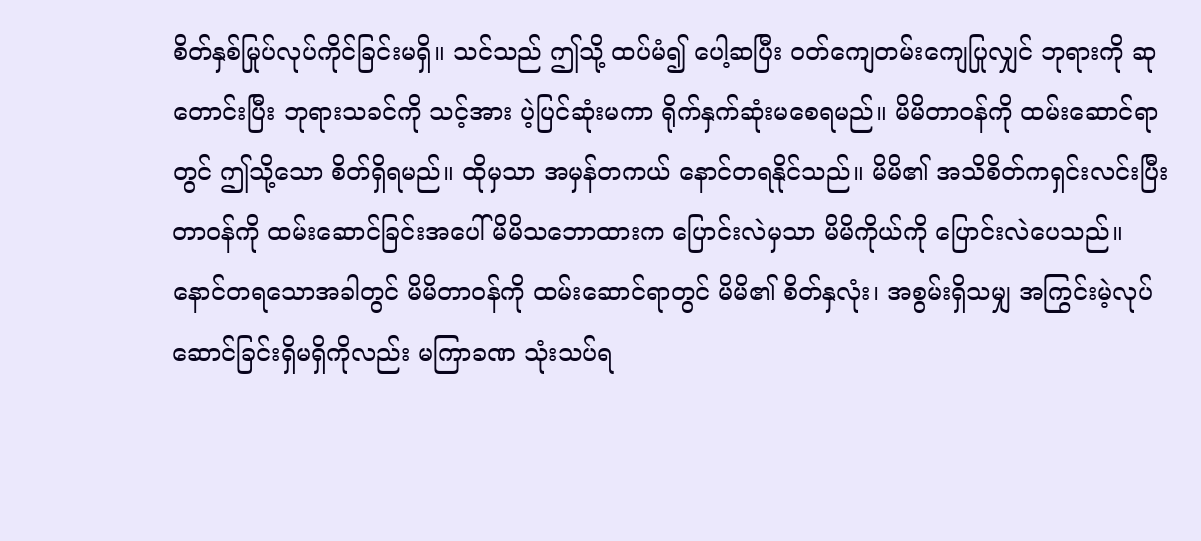စိတ်နှစ်မြုပ်လုပ်ကိုင်ခြင်းမရှိ။ သင်သည် ဤသို့ ထပ်မံ၍ ပေါ့ဆပြီး ဝတ်ကျေတမ်းကျေပြုလျှင် ဘုရားကို ဆုတောင်းပြီး ဘုရားသခင်ကို သင့်အား ပဲ့ပြင်ဆုံးမကာ ရိုက်နှက်ဆုံးမစေရမည်။ မိမိတာဝန်ကို ထမ်းဆောင်ရာတွင် ဤသို့သော စိတ်ရှိရမည်။ ထိုမှသာ အမှန်တကယ် နောင်တရနိုင်သည်။ မိမိ၏ အသိစိတ်ကရှင်းလင်းပြီး တာဝန်ကို ထမ်းဆောင်ခြင်းအပေါ် မိမိသဘောထားက ပြောင်းလဲမှသာ မိမိကိုယ်ကို ပြောင်းလဲပေသည်။ နောင်တရသောအခါတွင် မိမိတာဝန်ကို ထမ်းဆောင်ရာတွင် မိမိ၏ စိတ်နှလုံး၊ အစွမ်းရှိသမျှ အကြွင်းမဲ့လုပ်ဆောင်ခြင်းရှိမရှိကိုလည်း မကြာခဏ သုံးသပ်ရ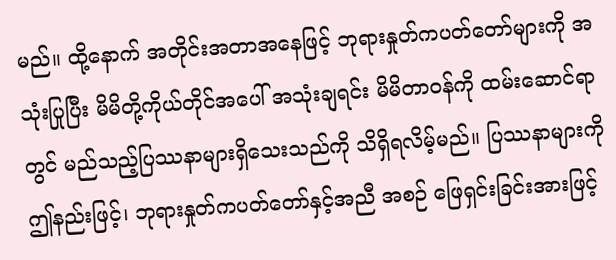မည်။ ထို့နောက် အတိုင်းအတာအနေဖြင့် ဘုရားနှုတ်ကပတ်တော်များကို အသုံးပြုပြီး မိမိတို့ကိုယ်တိုင်အပေါ် အသုံးချရင်း မိမိတာဝန်ကို ထမ်းဆောင်ရာတွင် မည်သည့်ပြဿနာများရှိသေးသည်ကို သိရှိရလိမ့်မည်။ ပြဿနာများကို ဤနည်းဖြင့်၊ ဘုရားနှုတ်ကပတ်တော်နှင့်အညီ အစဉ် ဖြေရှင်းခြင်းအားဖြင့်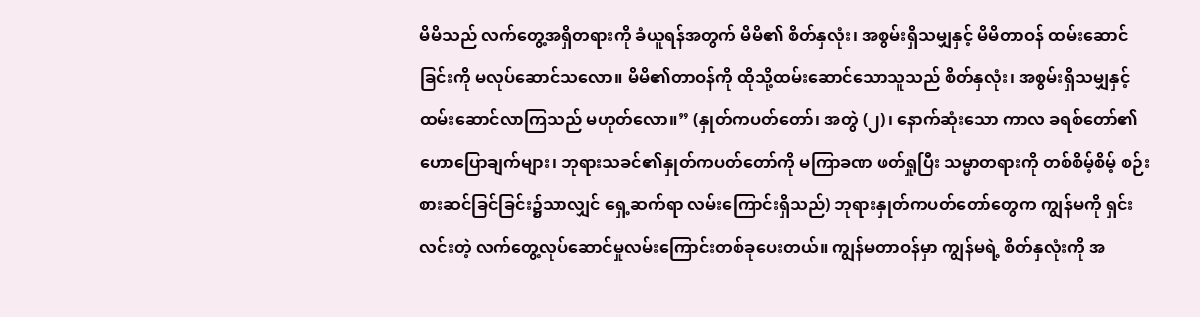မိမိသည် လက်တွေ့အရှိတရားကို ခံယူရန်အတွက် မိမိ၏ စိတ်နှလုံး၊ အစွမ်းရှိသမျှနှင့် မိမိတာဝန် ထမ်းဆောင်ခြင်းကို မလုပ်ဆောင်သလော။ မိမိ၏တာဝန်ကို ထိုသို့ထမ်းဆောင်သောသူသည် စိတ်နှလုံး၊ အစွမ်းရှိသမျှနှင့် ထမ်းဆောင်လာကြသည် မဟုတ်လော။” (နှုတ်ကပတ်တော်၊ အတွဲ (၂)၊ နောက်ဆုံးသော ကာလ ခရစ်တော်၏ ဟောပြောချက်များ၊ ဘုရားသခင်၏နှုတ်ကပတ်တော်ကို မကြာခဏ ဖတ်ရှုပြီး သမ္မာတရားကို တစ်စိမ့်စိမ့် စဉ်းစားဆင်ခြင်ခြင်း၌သာလျှင် ရှေ့ဆက်ရာ လမ်းကြောင်းရှိသည်) ဘုရားနှုတ်ကပတ်တော်တွေက ကျွန်မကို ရှင်းလင်းတဲ့ လက်တွေ့လုပ်ဆောင်မှုလမ်းကြောင်းတစ်ခုပေးတယ်။ ကျွန်မတာဝန်မှာ ကျွန်မရဲ့ စိတ်နှလုံးကို အ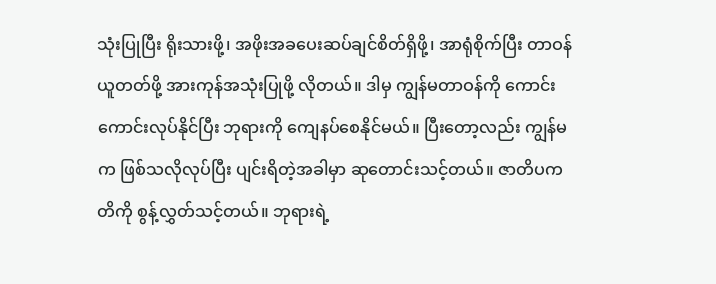သုံးပြုပြီး ရိုးသားဖို့၊ အဖိုးအခပေးဆပ်ချင်စိတ်ရှိဖို့၊ အာရုံစိုက်ပြီး တာဝန်ယူတတ်ဖို့ အားကုန်အသုံးပြုဖို့ လိုတယ်။ ဒါမှ ကျွန်မတာဝန်ကို ကောင်းကောင်းလုပ်နိုင်ပြီး ဘုရားကို ကျေနပ်စေနိုင်မယ်။ ပြီးတော့လည်း ကျွန်မက ဖြစ်သလိုလုပ်ပြီး ပျင်းရိတဲ့အခါမှာ ဆုတောင်းသင့်တယ်။ ဇာတိပကတိကို စွန့်လွှတ်သင့်တယ်။ ဘုရားရဲ့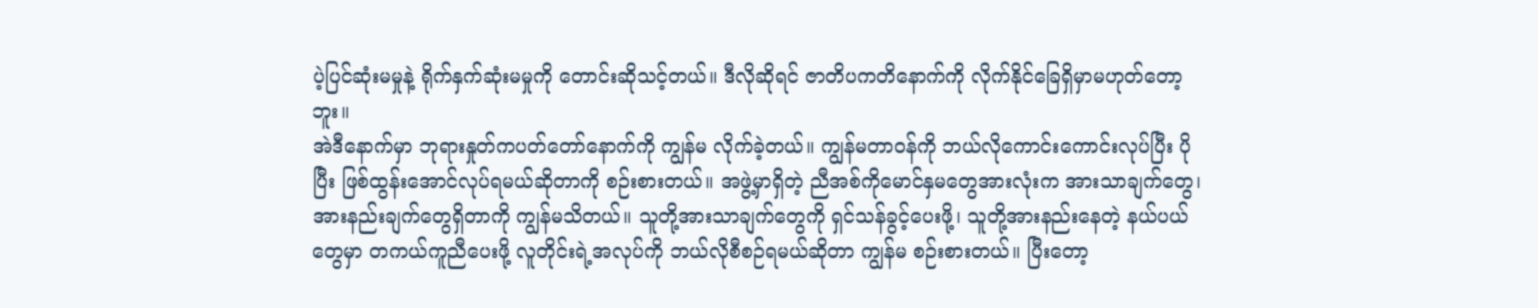ပဲ့ပြင်ဆုံးမမှုနဲ့ ရိုက်နှက်ဆုံးမမှုကို တောင်းဆိုသင့်တယ်။ ဒီလိုဆိုရင် ဇာတိပကတိနောက်ကို လိုက်နိုင်ခြေရှိမှာမဟုတ်တော့ဘူး။
အဲဒီနောက်မှာ ဘုရားနှုတ်ကပတ်တော်နောက်ကို ကျွန်မ လိုက်ခဲ့တယ်။ ကျွန်မတာဝန်ကို ဘယ်လိုကောင်းကောင်းလုပ်ပြီး ပိုပြီး ဖြစ်ထွန်းအောင်လုပ်ရမယ်ဆိုတာကို စဉ်းစားတယ်။ အဖွဲ့မှာရှိတဲ့ ညီအစ်ကိုမောင်နှမတွေအားလုံးက အားသာချက်တွေ၊ အားနည်းချက်တွေရှိတာကို ကျွန်မသိတယ်။ သူတို့အားသာချက်တွေကို ရှင်သန်ခွင့်ပေးဖို့၊ သူတို့အားနည်းနေတဲ့ နယ်ပယ်တွေမှာ တကယ်ကူညီပေးဖို့ လူတိုင်းရဲ့အလုပ်ကို ဘယ်လိုစီစဉ်ရမယ်ဆိုတာ ကျွန်မ စဉ်းစားတယ်။ ပြီးတော့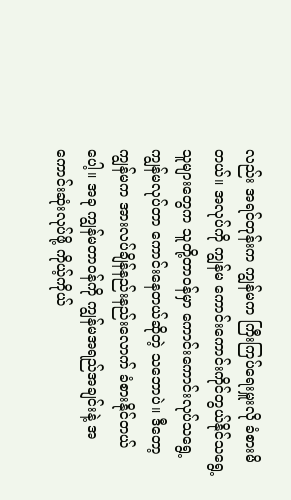လည်း အရင်တုန်းက ကျွန်မက ကြီးကြပ်ရေးမှူးလို ခံစားမိတယ်။ အလုပ်ကို ကျွန်မ ကောင်းကောင်းကိုင်တွယ်နိုင်သရွေ့ သူများတွေက သူတို့တာဝန်မှာ ကောင်းကောင်းလုပ်သရွေ့ ကျွန်မလုပ်တာ ကောင်းနေတယ်ဆိုတဲ့ သဘောပဲ။ ဒီတော့ ကျွန်မက အားလပ်ချိန်နည်းနည်းလောက် ခံစားနိုင်တယ်ပေါ့။ အခု ကျွန်မတာဝန်ကို ကျွန်မအရည်အချင်းနဲ့ အကောင်းဆုံးလုပ်ဖို့ ကိုယ့်ကိုယ်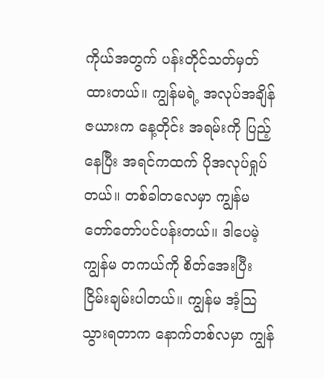ကိုယ်အတွက် ပန်းတိုင်သတ်မှတ်ထားတယ်။ ကျွန်မရဲ့ အလုပ်အချိန်ဇယားက နေ့တိုင်း အရမ်းကို ပြည့်နေပြီး အရင်ကထက် ပိုအလုပ်ရှုပ်တယ်။ တစ်ခါတလေမှာ ကျွန်မ တော်တော်ပင်ပန်းတယ်။ ဒါပေမဲ့ ကျွန်မ တကယ်ကို စိတ်အေးပြီး ငြိမ်းချမ်းပါတယ်။ ကျွန်မ အံ့သြသွားရတာက နောက်တစ်လမှာ ကျွန်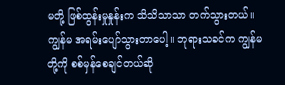မတို့ ဖြစ်ထွန်းမှုနှုန်းက သိသိသာသာ တက်သွားတယ်။ ကျွန်မ အရမ်းပျော်သွားတာပေါ့။ ဘုရားသခင်က ကျွန်မတို့ကို စစ်မှန်စေချင်တယ်ဆို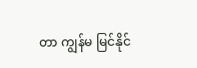တာ ကျွန်မ မြင်နိုင်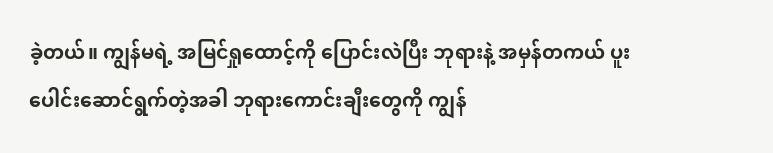ခဲ့တယ်။ ကျွန်မရဲ့ အမြင်ရှုထောင့်ကို ပြောင်းလဲပြီး ဘုရားနဲ့ အမှန်တကယ် ပူးပေါင်းဆောင်ရွက်တဲ့အခါ ဘုရားကောင်းချီးတွေကို ကျွန်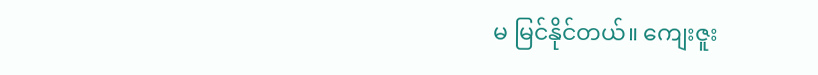မ မြင်နိုင်တယ်။ ကျေးဇူး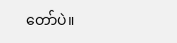တော်ပဲ။